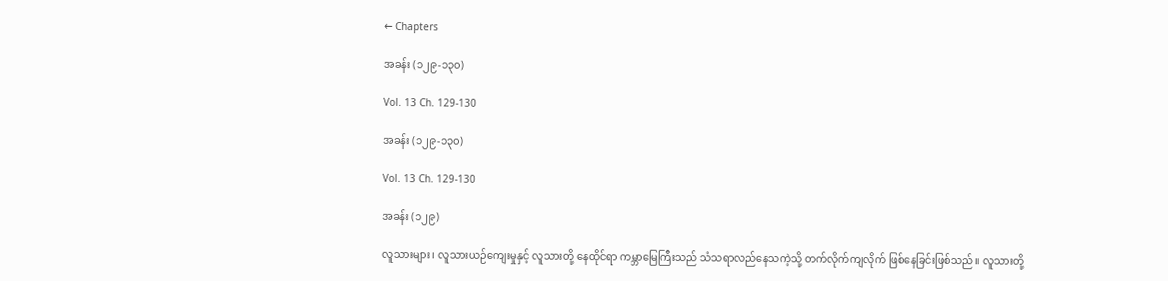← Chapters

အခန်း (၁၂၉-၁၃၀)

Vol. 13 Ch. 129-130

အခန်း (၁၂၉-၁၃၀)

Vol. 13 Ch. 129-130

အခန်း (၁၂၉)

လူသားများ၊ လူသားယဉ်ကျေးမှုနှင့် လူသားတို့ နေထိုင်ရာ ကမ္ဘာမြေကြီးသည် သံသရာလည်နေသကဲ့သို့ တက်လိုက်ကျလိုက် ဖြစ်နေခြင်းဖြစ်သည်။ လူသားတို့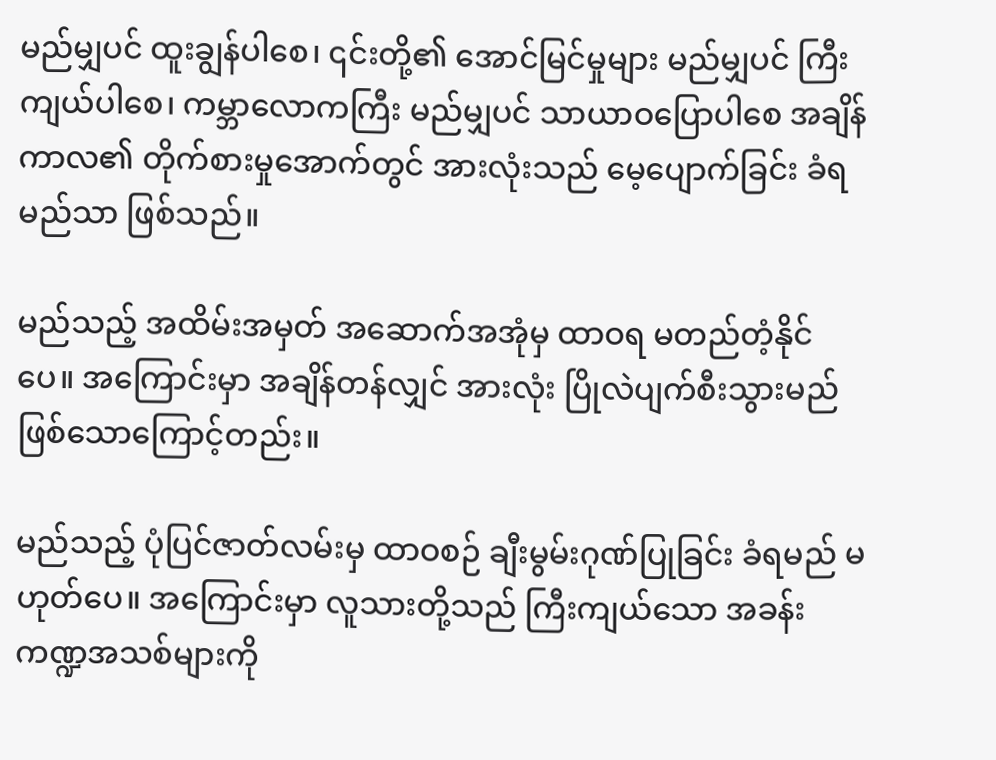မည်မျှပင် ထူးချွန်ပါစေ၊ ၎င်းတို့၏ အောင်မြင်မှုများ မည်မျှပင် ကြီးကျယ်ပါစေ၊ ကမ္ဘာလောကကြီး မည်မျှပင် သာယာဝပြောပါစေ အချိန်ကာလ၏ တိုက်စားမှုအောက်တွင် အားလုံးသည် မေ့ပျောက်ခြင်း ခံရမည်သာ ဖြစ်သည်။

မည်သည့် အထိမ်းအမှတ် အဆောက်အအုံမှ ထာဝရ မတည်တံ့နိုင်ပေ။ အကြောင်းမှာ အချိန်တန်လျှင် အားလုံး ပြိုလဲပျက်စီးသွားမည် ဖြစ်သောကြောင့်တည်း။

မည်သည့် ပုံပြင်ဇာတ်လမ်းမှ ထာဝစဉ် ချီးမွမ်းဂုဏ်ပြုခြင်း ခံရမည် မဟုတ်ပေ။ အကြောင်းမှာ လူသားတို့သည် ကြီးကျယ်သော အခန်းကဏ္ဍအသစ်များကို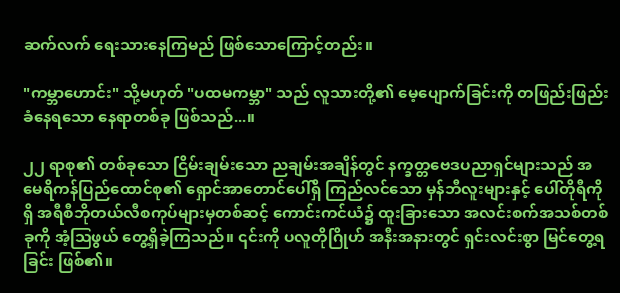ဆက်လက် ရေးသားနေကြမည် ဖြစ်သောကြောင့်တည်း။

"ကမ္ဘာဟောင်း" သို့မဟုတ် "ပထမကမ္ဘာ" သည် လူသားတို့၏ မေ့ပျောက်ခြင်းကို တဖြည်းဖြည်း ခံနေရသော နေရာတစ်ခု ဖြစ်သည်...။

၂၂ ရာစု၏ တစ်ခုသော ငြိမ်းချမ်းသော ညချမ်းအချိန်တွင် နက္ခတ္တဗေဒပညာရှင်များသည် အမေရိကန်ပြည်ထောင်စု၏ ရှောင်အာတောင်ပေါ်ရှိ ကြည်လင်သော မှန်ဘီလူးများနှင့် ပေါ်တိုရီကိုရှိ အရီစီဘိုတယ်လီစကုပ်များမှတစ်ဆင့် ကောင်းကင်ယံ၌ ထူးခြားသော အလင်းစက်အသစ်တစ်ခုကို အံ့ဩဖွယ် တွေ့ရှိခဲ့ကြသည်။ ၎င်းကို ပလူတိုဂြိုဟ် အနီးအနားတွင် ရှင်းလင်းစွာ မြင်တွေ့ရခြင်း ဖြစ်၏။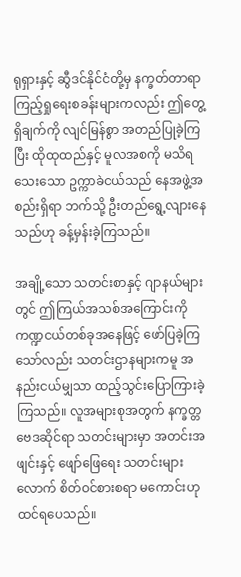ရုရှားနှင့် ဆွီဒင်နိုင်ငံတို့မှ နက္ခတ်တာရာ ကြည့်ရှုရေးစခန်းများကလည်း ဤတွေ့ရှိချက်ကို လျင်မြန်စွာ အတည်ပြုခဲ့ကြပြီး ထိုထုထည်နှင့် မူလအစကို မသိရသေးသော ဥက္ကာခဲငယ်သည် နေအဖွဲ့အစည်းရှိရာ ဘက်သို့ ဦးတည်ရွေ့လျားနေသည်ဟု ခန့်မှန်းခဲ့ကြသည်။

အချို့သော သတင်းစာနှင့် ဂျာနယ်များတွင် ဤကြယ်အသစ်အကြောင်းကို ကဏ္ဍငယ်တစ်ခုအနေဖြင့် ဖော်ပြခဲ့ကြသော်လည်း သတင်းဌာနများကမူ အနည်းငယ်မျှသာ ထည့်သွင်းပြောကြားခဲ့ကြသည်။ လူအများစုအတွက် နက္ခတ္တဗေဒဆိုင်ရာ သတင်းများမှာ အတင်းအဖျင်းနှင့် ဖျော်ဖြေရေး သတင်းများလောက် စိတ်ဝင်စားစရာ မကောင်းဟု ထင်ရပေသည်။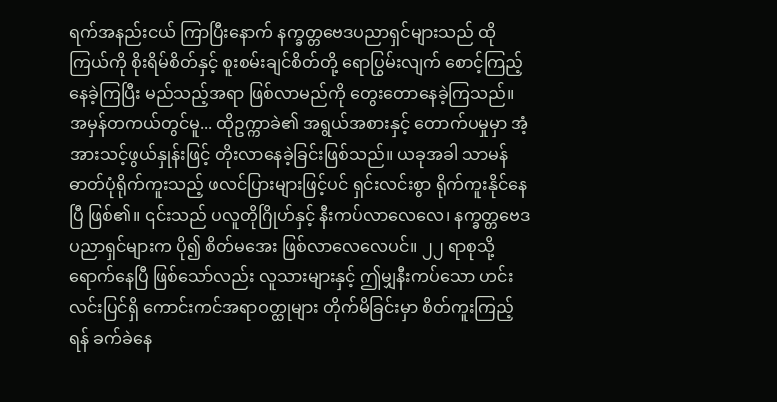ရက်အနည်းငယ် ကြာပြီးနောက် နက္ခတ္တဗေဒပညာရှင်များသည် ထိုကြယ်ကို စိုးရိမ်စိတ်နှင့် စူးစမ်းချင်စိတ်တို့ ရောပြွမ်းလျက် စောင့်ကြည့်နေခဲ့ကြပြီး မည်သည့်အရာ ဖြစ်လာမည်ကို တွေးတောနေခဲ့ကြသည်။ အမှန်တကယ်တွင်မူ... ထိုဥက္ကာခဲ၏ အရွယ်အစားနှင့် တောက်ပမှုမှာ အံ့အားသင့်ဖွယ်နှုန်းဖြင့် တိုးလာနေခဲ့ခြင်းဖြစ်သည်။ ယခုအခါ သာမန် ဓာတ်ပုံရိုက်ကူးသည့် ဖလင်ပြားများဖြင့်ပင် ရှင်းလင်းစွာ ရိုက်ကူးနိုင်နေပြီ ဖြစ်၏။ ၎င်းသည် ပလူတိုဂြိုဟ်နှင့် နီးကပ်လာလေလေ၊ နက္ခတ္တဗေဒပညာရှင်များက ပို၍ စိတ်မအေး ဖြစ်လာလေလေပင်။ ၂၂ ရာစုသို့ ရောက်နေပြီ ဖြစ်သော်လည်း လူသားများနှင့် ဤမျှနီးကပ်သော ဟင်းလင်းပြင်ရှိ ကောင်းကင်အရာဝတ္ထုများ တိုက်မိခြင်းမှာ စိတ်ကူးကြည့်ရန် ခက်ခဲနေ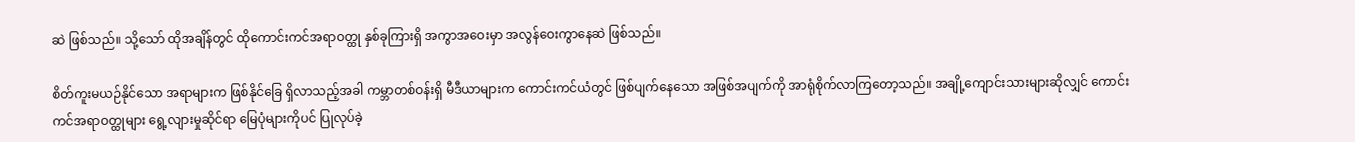ဆဲ ဖြစ်သည်။ သို့သော် ထိုအချိန်တွင် ထိုကောင်းကင်အရာဝတ္ထု နှစ်ခုကြားရှိ အကွာအဝေးမှာ အလွန်ဝေးကွာနေဆဲ ဖြစ်သည်။

စိတ်ကူးမယဉ်နိုင်သော အရာများက ဖြစ်နိုင်ခြေ ရှိလာသည့်အခါ ကမ္ဘာတစ်ဝန်းရှိ မီဒီယာများက ကောင်းကင်ယံတွင် ဖြစ်ပျက်နေသော အဖြစ်အပျက်ကို အာရုံစိုက်လာကြတော့သည်။ အချို့ကျောင်းသားများဆိုလျှင် ကောင်းကင်အရာဝတ္ထုများ ရွေ့လျားမှုဆိုင်ရာ မြေပုံများကိုပင် ပြုလုပ်ခဲ့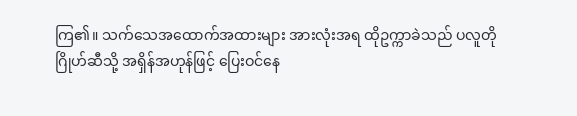ကြ၏။ သက်သေအထောက်အထားများ အားလုံးအရ ထိုဥက္ကာခဲသည် ပလူတိုဂြိုဟ်ဆီသို့ အရှိန်အဟုန်ဖြင့် ပြေးဝင်နေ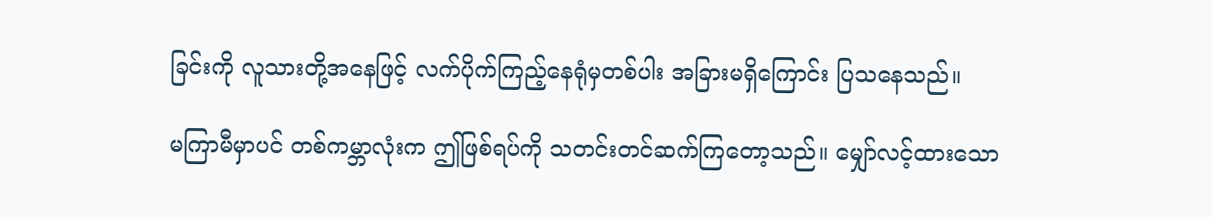ခြင်းကို လူသားတို့အနေဖြင့် လက်ပိုက်ကြည့်နေရုံမှတစ်ပါး အခြားမရှိကြောင်း ပြသနေသည်။

မကြာမီမှာပင် တစ်ကမ္ဘာလုံးက ဤဖြစ်ရပ်ကို သတင်းတင်ဆက်ကြတော့သည်။ မျှော်လင့်ထားသော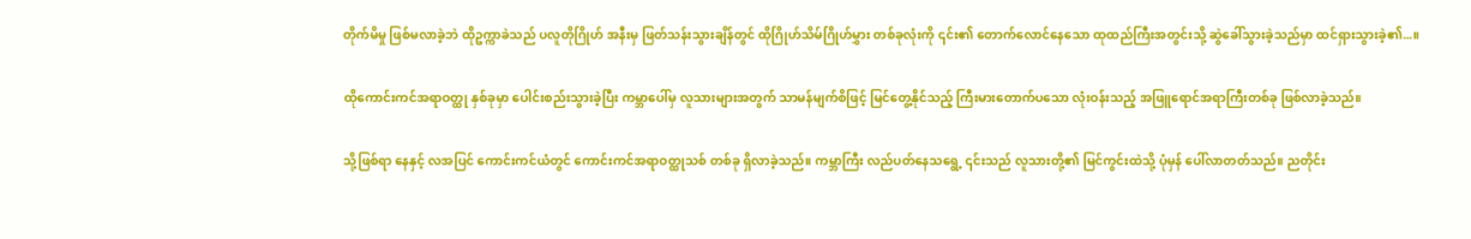တိုက်မိမှု ဖြစ်မလာခဲ့ဘဲ ထိုဥက္ကာခဲသည် ပလူတိုဂြိုဟ် အနီးမှ ဖြတ်သန်းသွားချိန်တွင် ထိုဂြိုဟ်သိမ်ဂြိုဟ်မွှား တစ်ခုလုံးကို ၎င်း၏ တောက်လောင်နေသော ထုထည်ကြီးအတွင်းသို့ ဆွဲခေါ်သွားခဲ့သည်မှာ ထင်ရှားသွားခဲ့၏...။

ထိုကောင်းကင်အရာဝတ္ထု နှစ်ခုမှာ ပေါင်းစည်းသွားခဲ့ပြီး ကမ္ဘာပေါ်မှ လူသားများအတွက် သာမန်မျက်စိဖြင့် မြင်တွေ့နိုင်သည့် ကြီးမားတောက်ပသော လုံးဝန်းသည့် အဖြူရောင်အရာကြီးတစ်ခု ဖြစ်လာခဲ့သည်။

သို့ဖြစ်ရာ နေနှင့် လအပြင် ကောင်းကင်ယံတွင် ကောင်းကင်အရာဝတ္ထုသစ် တစ်ခု ရှိလာခဲ့သည်။ ကမ္ဘာကြီး လည်ပတ်နေသရွေ့ ၎င်းသည် လူသားတို့၏ မြင်ကွင်းထဲသို့ ပုံမှန် ပေါ်လာတတ်သည်။ ညတိုင်း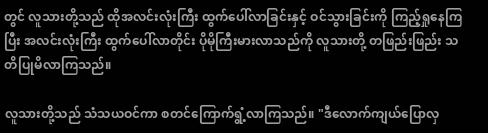တွင် လူသားတို့သည် ထိုအလင်းလုံးကြီး ထွက်ပေါ်လာခြင်းနှင့် ဝင်သွားခြင်းကို ကြည့်ရှုနေကြပြီး အလင်းလုံးကြီး ထွက်ပေါ်လာတိုင်း ပိုမိုကြီးမားလာသည်ကို လူသားတို့ တဖြည်းဖြည်း သတိပြုမိလာကြသည်။

လူသားတို့သည် သံသယဝင်ကာ စတင်ကြောက်ရွံ့လာကြသည်။ "ဒီလောက်ကျယ်ပြောလှ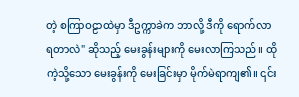တဲ့ စကြာဝဠာထဲမှာ ဒီဥက္ကာခဲက ဘာလို့ ဒီကို ရောက်လာရတာလဲ" ဆိုသည့် မေးခွန်းများကို မေးလာကြသည်။ ထိုကဲ့သို့သော မေးခွန်းကို မေးခြင်းမှာ မိုက်မဲရာကျ၏။ ၎င်း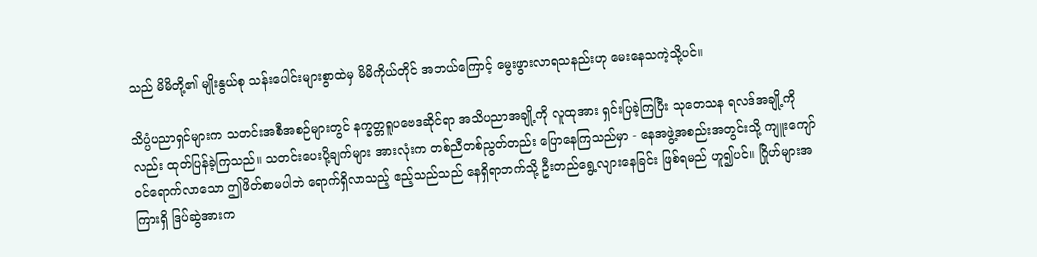သည် မိမိတို့၏ မျိုးနွယ်စု သန်းပေါင်းများစွာထဲမှ မိမိကိုယ်တိုင် အဘယ်ကြောင့် မွေးဖွားလာရသနည်းဟု မေးနေသကဲ့သို့ပင်။

သိပ္ပံပညာရှင်များက သတင်းအစီအစဉ်များတွင် နက္ခတ္တရူပဗေဒဆိုင်ရာ အသိပညာအချို့ကို လူထုအား ရှင်းပြခဲ့ကြပြီး သုတေသန ရလဒ်အချို့ကိုလည်း ထုတ်ပြန်ခဲ့ကြသည်။ သတင်းပေးပို့ချက်များ အားလုံးက တစ်ညီတစ်ညွတ်တည်း ပြောနေကြသည်မှာ - နေအဖွဲ့အစည်းအတွင်းသို့ ကျူးကျော်ဝင်ရောက်လာသော ဤဖိတ်စာမပါဘဲ ရောက်ရှိလာသည့် ဧည့်သည်သည် နေရှိရာဘက်သို့ ဦးတည်ရွေ့လျားနေခြင်း ဖြစ်ရမည် ဟူ၍ပင်။ ဂြိုဟ်များအကြားရှိ ဒြပ်ဆွဲအားက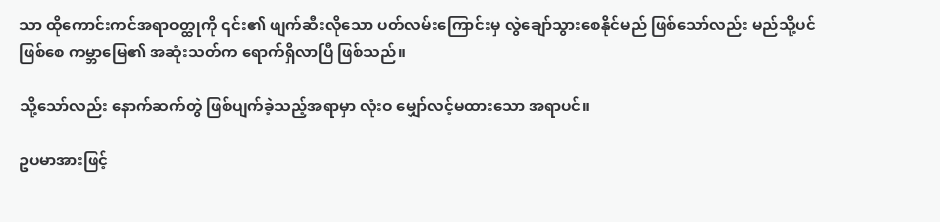သာ ထိုကောင်းကင်အရာဝတ္ထုကို ၎င်း၏ ဖျက်ဆီးလိုသော ပတ်လမ်းကြောင်းမှ လွဲချော်သွားစေနိုင်မည် ဖြစ်သော်လည်း မည်သို့ပင်ဖြစ်စေ ကမ္ဘာမြေ၏ အဆုံးသတ်က ရောက်ရှိလာပြီ ဖြစ်သည်။

သို့သော်လည်း နောက်ဆက်တွဲ ဖြစ်ပျက်ခဲ့သည့်အရာမှာ လုံးဝ မျှော်လင့်မထားသော အရာပင်။

ဥပမာအားဖြင့်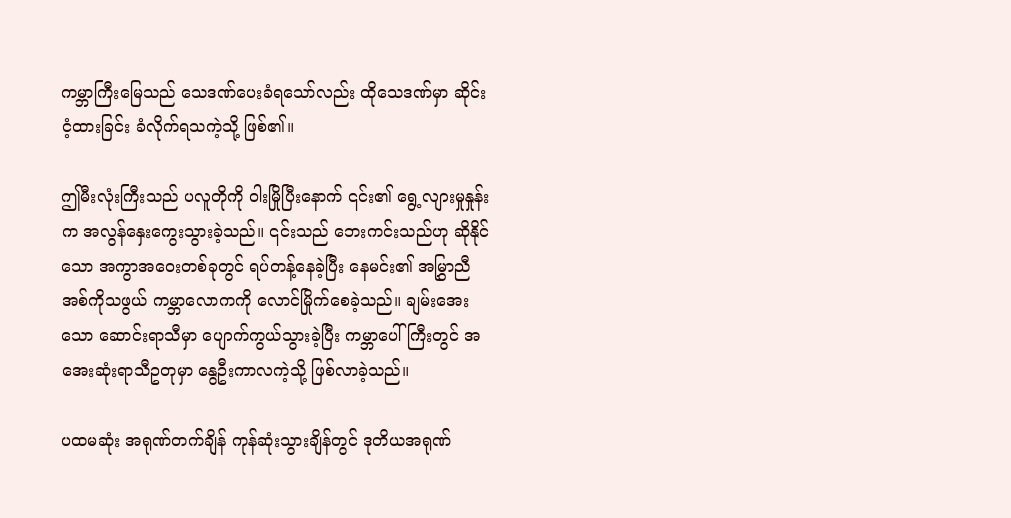ကမ္ဘာကြီးမြေသည် သေဒဏ်ပေးခံရသော်လည်း ထိုသေဒဏ်မှာ ဆိုင်းငံ့ထားခြင်း ခံလိုက်ရသကဲ့သို့ ဖြစ်၏။

ဤမီးလုံးကြီးသည် ပလူတိုကို ဝါးမြိုပြီးနောက် ၎င်း၏ ရွေ့လျားမှုနှုန်းက အလွန်နှေးကွေးသွားခဲ့သည်။ ၎င်းသည် ဘေးကင်းသည်ဟု ဆိုနိုင်သော အကွာအဝေးတစ်ခုတွင် ရပ်တန့်နေခဲ့ပြီး နေမင်း၏ အမြွှာညီအစ်ကိုသဖွယ် ကမ္ဘာလောကကို လောင်မြိုက်စေခဲ့သည်။ ချမ်းအေးသော ဆောင်းရာသီမှာ ပျောက်ကွယ်သွားခဲ့ပြီး ကမ္ဘာပေါ်ကြီးတွင် အအေးဆုံးရာသီဥတုမှာ နွေဦးကာလကဲ့သို့ ဖြစ်လာခဲ့သည်။

ပထမဆုံး အရုဏ်တက်ချိန် ကုန်ဆုံးသွားချိန်တွင် ဒုတိယအရုဏ်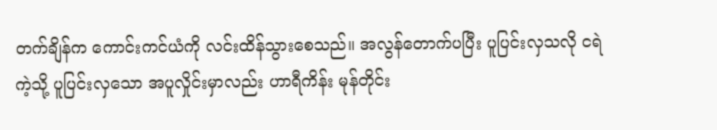တက်ချိန်က ကောင်းကင်ယံကို လင်းထိန်သွားစေသည်။ အလွန်တောက်ပပြီး ပူပြင်းလှသလို ငရဲကဲ့သို့ ပူပြင်းလှသော အပူလှိုင်းမှာလည်း ဟာရီကိန်း မုန်တိုင်း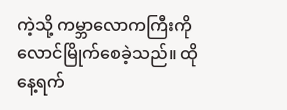ကဲ့သို့ ကမ္ဘာလောကကြီးကို လောင်မြိုက်စေခဲ့သည်။ ထိုနေ့ရက်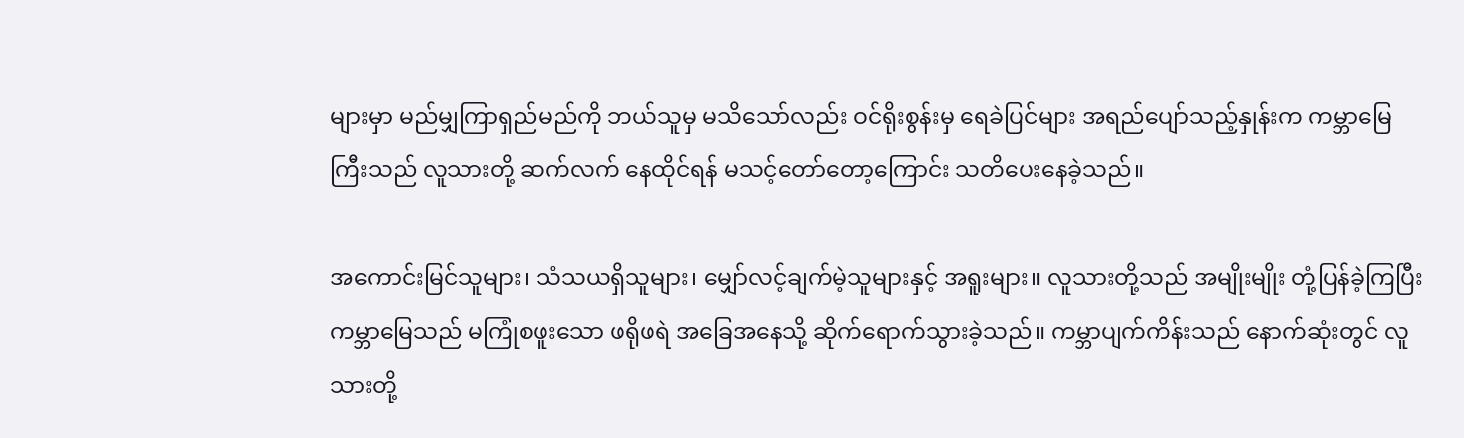များမှာ မည်မျှကြာရှည်မည်ကို ဘယ်သူမှ မသိသော်လည်း ဝင်ရိုးစွန်းမှ ရေခဲပြင်များ အရည်ပျော်သည့်နှုန်းက ကမ္ဘာမြေကြီးသည် လူသားတို့ ဆက်လက် နေထိုင်ရန် မသင့်တော်တော့ကြောင်း သတိပေးနေခဲ့သည်။

အကောင်းမြင်သူများ၊ သံသယရှိသူများ၊ မျှော်လင့်ချက်မဲ့သူများနှင့် အရူးများ။ လူသားတို့သည် အမျိုးမျိုး တုံ့ပြန်ခဲ့ကြပြီး ကမ္ဘာမြေသည် မကြုံစဖူးသော ဖရိုဖရဲ အခြေအနေသို့ ဆိုက်ရောက်သွားခဲ့သည်။ ကမ္ဘာပျက်ကိန်းသည် နောက်ဆုံးတွင် လူသားတို့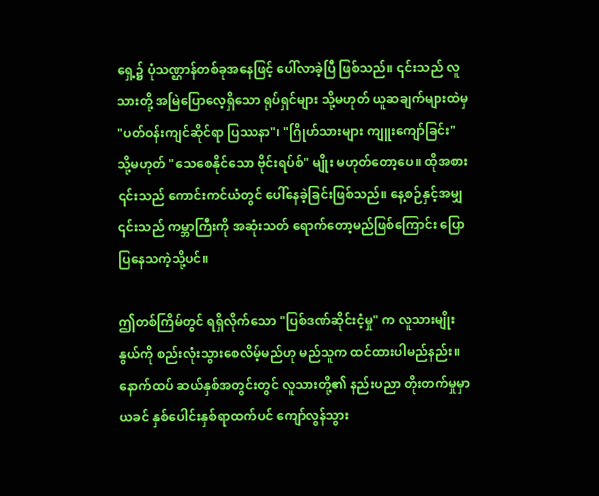ရှေ့၌ ပုံသဏ္ဌာန်တစ်ခုအနေဖြင့် ပေါ်လာခဲ့ပြီ ဖြစ်သည်။ ၎င်းသည် လူသားတို့ အမြဲပြောလေ့ရှိသော ရုပ်ရှင်များ သို့မဟုတ် ယူဆချက်များထဲမှ "ပတ်ဝန်းကျင်ဆိုင်ရာ ပြဿနာ"၊ "ဂြိုဟ်သားများ ကျူးကျော်ခြင်း" သို့မဟုတ် "သေစေနိုင်သော ဗိုင်းရပ်စ်" မျိုး မဟုတ်တော့ပေ။ ထိုအစား ၎င်းသည် ကောင်းကင်ယံတွင် ပေါ်နေခဲ့ခြင်းဖြစ်သည်။ နေ့စဉ်နှင့်အမျှ ၎င်းသည် ကမ္ဘာကြီးကို အဆုံးသတ် ရောက်တော့မည်ဖြစ်ကြောင်း ပြောပြနေသကဲ့သို့ပင်။

ဤတစ်ကြိမ်တွင် ရရှိလိုက်သော "ပြစ်ဒဏ်ဆိုင်းငံ့မှု" က လူသားမျိုးနွယ်ကို စည်းလုံးသွားစေလိမ့်မည်ဟု မည်သူက ထင်ထားပါမည်နည်း။ နောက်ထပ် ဆယ်နှစ်အတွင်းတွင် လူသားတို့၏ နည်းပညာ တိုးတက်မှုမှာ ယခင် နှစ်ပေါင်းနှစ်ရာထက်ပင် ကျော်လွန်သွား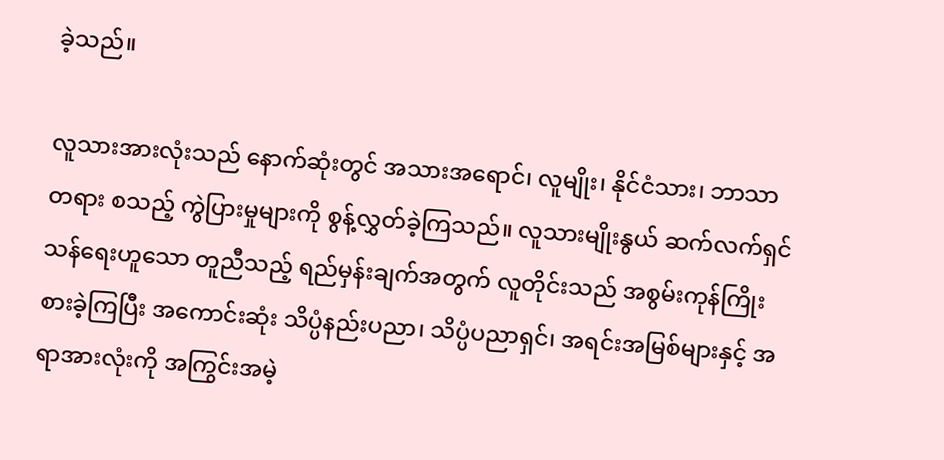ခဲ့သည်။

လူသားအားလုံးသည် နောက်ဆုံးတွင် အသားအရောင်၊ လူမျိုး၊ နိုင်ငံသား၊ ဘာသာတရား စသည့် ကွဲပြားမှုများကို စွန့်လွှတ်ခဲ့ကြသည်။ လူသားမျိုးနွယ် ဆက်လက်ရှင်သန်ရေးဟူသော တူညီသည့် ရည်မှန်းချက်အတွက် လူတိုင်းသည် အစွမ်းကုန်ကြိုးစားခဲ့ကြပြီး အကောင်းဆုံး သိပ္ပံနည်းပညာ၊ သိပ္ပံပညာရှင်၊ အရင်းအမြစ်များနှင့် အရာအားလုံးကို အကြွင်းအမဲ့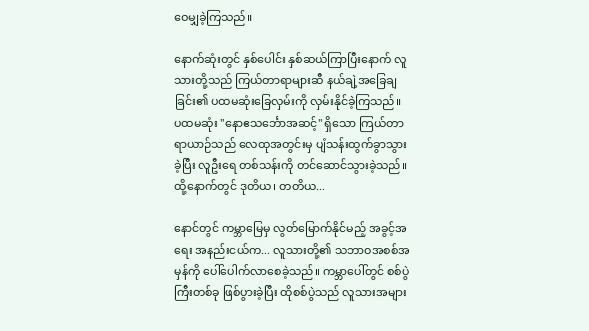ဝေမျှခဲ့ကြသည်။

နောက်ဆုံးတွင် နှစ်ပေါင်း နှစ်ဆယ်ကြာပြီးနောက် လူသားတို့သည် ကြယ်တာရာများဆီ နယ်ချဲ့အခြေချခြင်း၏ ပထမဆုံးခြေလှမ်းကို လှမ်းနိုင်ခဲ့ကြသည်။ ပထမဆုံး "နောဧသင်္ဘောအဆင့်" ရှိသော ကြယ်တာရာယာဉ်သည် လေထုအတွင်းမှ ပျံသန်းထွက်ခွာသွားခဲ့ပြီး လူဦးရေ တစ်သန်းကို တင်ဆောင်သွားခဲ့သည်။ ထို့နောက်တွင် ဒုတိယ၊ တတိယ...

နောင်တွင် ကမ္ဘာမြေမှ လွတ်မြောက်နိုင်မည့် အခွင့်အရေး အနည်းငယ်က... လူသားတို့၏ သဘာဝအစစ်အမှန်ကို ပေါ်ပေါက်လာစေခဲ့သည်။ ကမ္ဘာပေါ်တွင် စစ်ပွဲကြီးတစ်ခု ဖြစ်ပွားခဲ့ပြီး ထိုစစ်ပွဲသည် လူသားအများ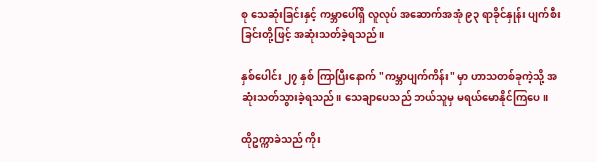စု သေဆုံးခြင်းနှင့် ကမ္ဘာပေါ်ရှိ လူလုပ် အဆောက်အအုံ ၉၃ ရာခိုင်နှုန်း ပျက်စီးခြင်းတို့ဖြင့် အဆုံးသတ်ခဲ့ရသည်။

နှစ်ပေါင်း ၂၇ နှစ် ကြာပြီးနောက် "ကမ္ဘာပျက်ကိန်း" မှာ ဟာသတစ်ခုကဲ့သို့ အဆုံးသတ်သွားခဲ့ရသည်။ သေချာပေသည် ဘယ်သူမှ မရယ်မောနိုင်ကြပေ။

ထိုဥက္ကာခဲသည် ကိုး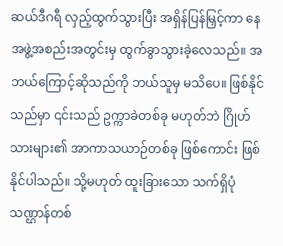ဆယ်ဒီဂရီ လှည့်ထွက်သွားပြီး အရှိန်ပြန်မြှင့်ကာ နေအဖွဲ့အစည်းအတွင်းမှ ထွက်ခွာသွားခဲ့လေသည်။ အဘယ်ကြောင့်ဆိုသည်ကို ဘယ်သူမှ မသိပေ။ ဖြစ်နိုင်သည်မှာ ၎င်းသည် ဥက္ကာခဲတစ်ခု မဟုတ်ဘဲ ဂြိုဟ်သားများ၏ အာကာသယာဉ်တစ်ခု ဖြစ်ကောင်း ဖြစ်နိုင်ပါသည်။ သို့မဟုတ် ထူးခြားသော သက်ရှိပုံသဏ္ဌာန်တစ်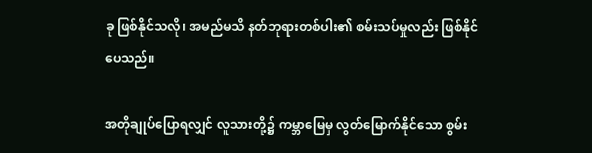ခု ဖြစ်နိုင်သလို၊ အမည်မသိ နတ်ဘုရားတစ်ပါး၏ စမ်းသပ်မှုလည်း ဖြစ်နိုင်ပေသည်။

အတိုချုပ်ပြောရလျှင် လူသားတို့၌ ကမ္ဘာမြေမှ လွတ်မြောက်နိုင်သော စွမ်း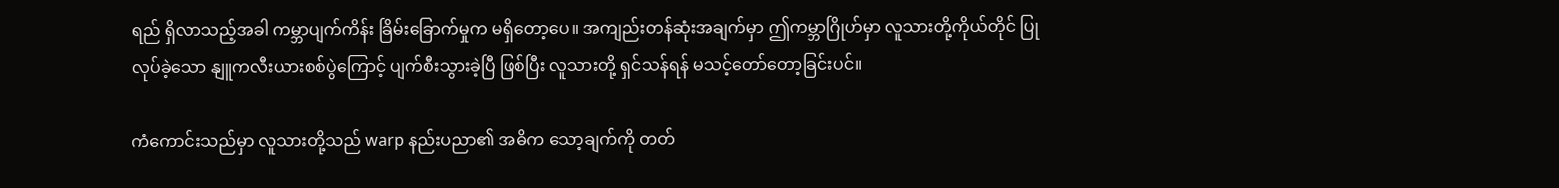ရည် ရှိလာသည့်အခါ ကမ္ဘာပျက်ကိန်း ခြိမ်းခြောက်မှုက မရှိတော့ပေ။ အကျည်းတန်ဆုံးအချက်မှာ ဤကမ္ဘာဂြိုဟ်မှာ လူသားတို့ကိုယ်တိုင် ပြုလုပ်ခဲ့သော နျူကလီးယားစစ်ပွဲကြောင့် ပျက်စီးသွားခဲ့ပြီ ဖြစ်ပြီး လူသားတို့ ရှင်သန်ရန် မသင့်တော်တော့ခြင်းပင်။

ကံကောင်းသည်မှာ လူသားတို့သည် warp နည်းပညာ၏ အဓိက သော့ချက်ကို တတ်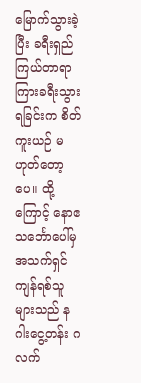မြောက်သွားခဲ့ပြီး ခရီးရှည် ကြယ်တာရာကြားခရီးသွားရခြင်းက စိတ်ကူးယဉ် မဟုတ်တော့ပေ။ ထို့ကြောင့် နောဧသင်္ဘောပေါ်မှ အသက်ရှင်ကျန်ရစ်သူများသည် နဂါးငွေ့တန်း ဂလက်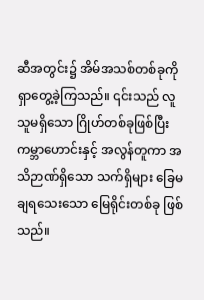ဆီအတွင်း၌ အိမ်အသစ်တစ်ခုကို ရှာတွေ့ခဲ့ကြသည်။ ၎င်းသည် လူသူမရှိသော ဂြိုဟ်တစ်ခုဖြစ်ပြီး ကမ္ဘာဟောင်းနှင့် အလွန်တူကာ အသိဉာဏ်ရှိသော သက်ရှိများ ခြေမချရသေးသော မြေရိုင်းတစ်ခု ဖြစ်သည်။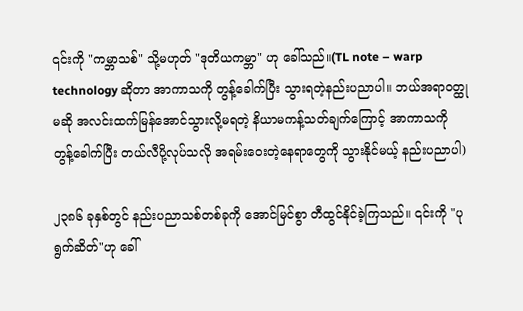၎င်းကို "ကမ္ဘာသစ်" သို့မဟုတ် "ဒုတိယကမ္ဘာ" ဟု ခေါ်သည်။(TL note – warp technology ဆိုတာ အာကာသကို တွန့်ခေါက်ပြီး သွားရတဲ့နည်းပညာပါ။ ဘယ်အရာဝတ္ထုမဆို အလင်းထက်မြန်အောင်သွားလို့မရတဲ့ နိယာမကန့်သတ်ချက်ကြောင့် အာကာသကို တွန့်ခေါက်ပြီး တယ်လီပို့လုပ်သလို အရမ်းဝေးတဲ့နေရာတွေကို သွားနိုင်မယ့် နည်းပညာပါ)

၂၃၈၆ ခုနှစ်တွင် နည်းပညာသစ်တစ်ခုကို အောင်မြင်စွာ တီထွင်နိုင်ခဲ့ကြသည်။ ၎င်းကို "ပုရွက်ဆိတ်"ဟု ခေါ်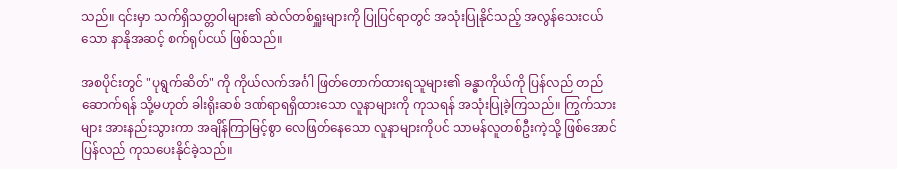သည်။ ၎င်းမှာ သက်ရှိသတ္တဝါများ၏ ဆဲလ်တစ်ရှူးများကို ပြုပြင်ရာတွင် အသုံးပြုနိုင်သည့် အလွန်သေးငယ်သော နာနိုအဆင့် စက်ရုပ်ငယ် ဖြစ်သည်။

အစပိုင်းတွင် "ပုရွက်ဆိတ်" ကို ကိုယ်လက်အင်္ဂါ ဖြတ်တောက်ထားရသူများ၏ ခန္ဓာကိုယ်ကို ပြန်လည် တည်ဆောက်ရန် သို့မဟုတ် ခါးရိုးဆစ် ဒဏ်ရာရရှိထားသော လူနာများကို ကုသရန် အသုံးပြုခဲ့ကြသည်။ ကြွက်သားများ အားနည်းသွားကာ အချိန်ကြာမြင့်စွာ လေဖြတ်နေသော လူနာများကိုပင် သာမန်လူတစ်ဦးကဲ့သို့ ဖြစ်အောင် ပြန်လည် ကုသပေးနိုင်ခဲ့သည်။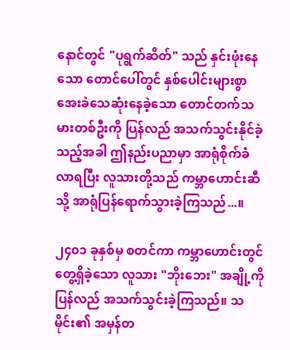နောင်တွင် "ပုရွက်ဆိတ်" သည် နှင်းဖုံးနေသော တောင်ပေါ်တွင် နှစ်ပေါင်းများစွာ အေးခဲသေဆုံးနေခဲ့သော တောင်တက်သမားတစ်ဦးကို ပြန်လည် အသက်သွင်းနိုင်ခဲ့သည့်အခါ ဤနည်းပညာမှာ အာရုံစိုက်ခံလာရပြီး လူသားတို့သည် ကမ္ဘာဟောင်းဆီသို့ အာရုံပြန်ရောက်သွားခဲ့ကြသည်...။

၂၄၀၁ ခုနှစ်မှ စတင်ကာ ကမ္ဘာဟောင်းတွင် တွေ့ရှိခဲ့သော လူသား "ဘိုးဘေး" အချို့ကို ပြန်လည် အသက်သွင်းခဲ့ကြသည်။ သမိုင်း၏ အမှန်တ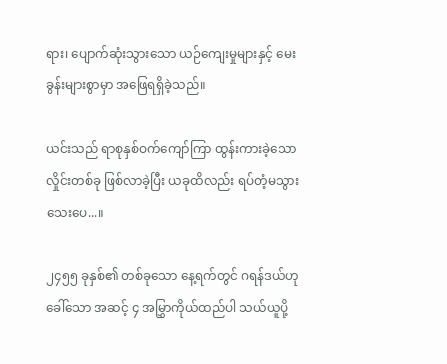ရား၊ ပျောက်ဆုံးသွားသော ယဉ်ကျေးမှုများနှင့် မေးခွန်းများစွာမှာ အဖြေရရှိခဲ့သည်။

ယင်းသည် ရာစုနှစ်ဝက်ကျော်ကြာ ထွန်းကားခဲ့သော လှိုင်းတစ်ခု ဖြစ်လာခဲ့ပြီး ယခုထိလည်း ရပ်တံ့မသွားသေးပေ...။

၂၄၅၅ ခုနှစ်၏ တစ်ခုသော နေ့ရက်တွင် ဂရန်ဒယ်ဟု ခေါ်သော အဆင့် ၄ အမြွှာကိုယ်ထည်ပါ သယ်ယူပို့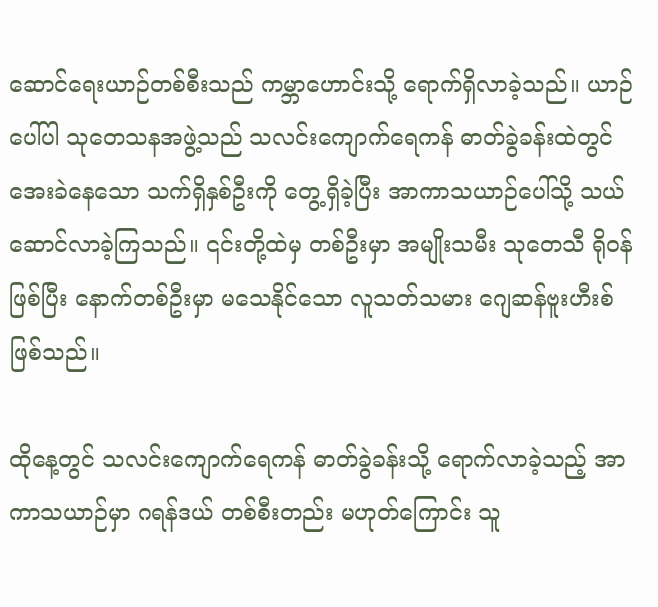ဆောင်ရေးယာဉ်တစ်စီးသည် ကမ္ဘာဟောင်းသို့ ရောက်ရှိလာခဲ့သည်။ ယာဉ်ပေါ်ပါ သုတေသနအဖွဲ့သည် သလင်းကျောက်ရေကန် ဓာတ်ခွဲခန်းထဲတွင် အေးခဲနေသော သက်ရှိနှစ်ဦးကို တွေ့ရှိခဲ့ပြီး အာကာသယာဉ်ပေါ်သို့ သယ်ဆောင်လာခဲ့ကြသည်။ ၎င်းတို့ထဲမှ တစ်ဦးမှာ အမျိုးသမီး သုတေသီ ရိုဝန် ဖြစ်ပြီး နောက်တစ်ဦးမှာ မသေနိုင်သော လူသတ်သမား ဂျေဆန်ဗူးဟီးစ် ဖြစ်သည်။

ထိုနေ့တွင် သလင်းကျောက်ရေကန် ဓာတ်ခွဲခန်းသို့ ရောက်လာခဲ့သည့် အာကာသယာဉ်မှာ ဂရန်ဒယ် တစ်စီးတည်း မဟုတ်ကြောင်း သူ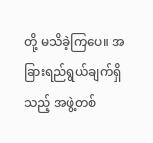တို့ မသိခဲ့ကြပေ။ အခြားရည်ရွယ်ချက်ရှိသည့် အဖွဲ့တစ်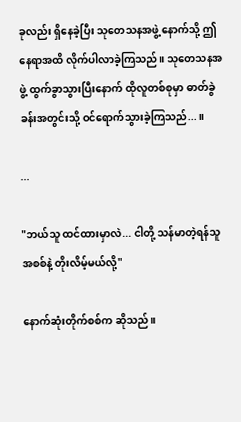ခုလည်း ရှိနေခဲ့ပြီး သုတေသနအဖွဲ့ နောက်သို့ ဤနေရာအထိ လိုက်ပါလာခဲ့ကြသည်။ သုတေသနအဖွဲ့ ထွက်ခွာသွားပြီးနောက် ထိုလူတစ်စုမှာ ဓာတ်ခွဲခန်းအတွင်းသို့ ဝင်ရောက်သွားခဲ့ကြသည်...။

...

"ဘယ်သူ ထင်ထားမှာလဲ... ငါတို့ သန်မာတဲ့ရန်သူအစစ်နဲ့ တိုးလိမ့်မယ်လို့"

နောက်ဆုံးတိုက်စစ်က ဆိုသည်။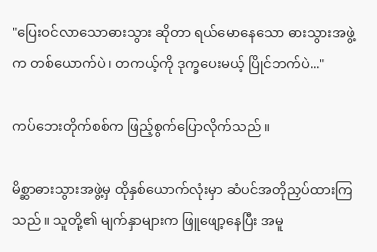"ပြေးဝင်လာသောဓားသွား ဆိုတာ ရယ်မောနေသော ဓားသွားအဖွဲ့က တစ်ယောက်ပဲ၊ တကယ့်ကို ဒုက္ခပေးမယ့် ပြိုင်ဘက်ပဲ..."

ကပ်ဘေးတိုက်စစ်က ဖြည့်စွက်ပြောလိုက်သည်။

မိစ္ဆာဓားသွားအဖွဲ့မှ ထိုနှစ်ယောက်လုံးမှာ ဆံပင်အတိုညှပ်ထားကြသည်။ သူတို့၏ မျက်နှာများက ဖြူဖျော့နေပြီး အမူ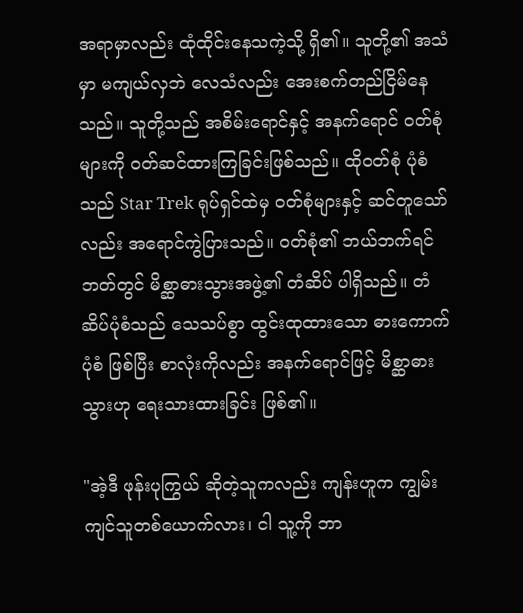အရာမှာလည်း ထုံထိုင်းနေသကဲ့သို့ ရှိ၏။ သူတို့၏ အသံမှာ မကျယ်လှဘဲ လေသံလည်း အေးစက်တည်ငြိမ်နေသည်။ သူတို့သည် အစိမ်းရောင်နှင့် အနက်ရောင် ဝတ်စုံများကို ဝတ်ဆင်ထားကြခြင်းဖြစ်သည်။ ထိုဝတ်စုံ ပုံစံသည် Star Trek ရုပ်ရှင်ထဲမှ ဝတ်စုံများနှင့် ဆင်တူသော်လည်း အရောင်ကွဲပြားသည်။ ဝတ်စုံ၏ ဘယ်ဘက်ရင်ဘတ်တွင် မိစ္ဆာဓားသွားအဖွဲ့၏ တံဆိပ် ပါရှိသည်။ တံဆိပ်ပုံစံသည် သေသပ်စွာ ထွင်းထုထားသော ဓားကောက်ပုံစံ ဖြစ်ပြီး စာလုံးကိုလည်း အနက်ရောင်ဖြင့် မိစ္ဆာဓားသွားဟု ရေးသားထားခြင်း ဖြစ်၏။

"အဲ့ဒီ ဖုန်းပုကြွယ် ဆိုတဲ့သူကလည်း ကျန်းဟူက ကျွမ်းကျင်သူတစ်ယောက်လား၊ ငါ သူ့ကို ဘာ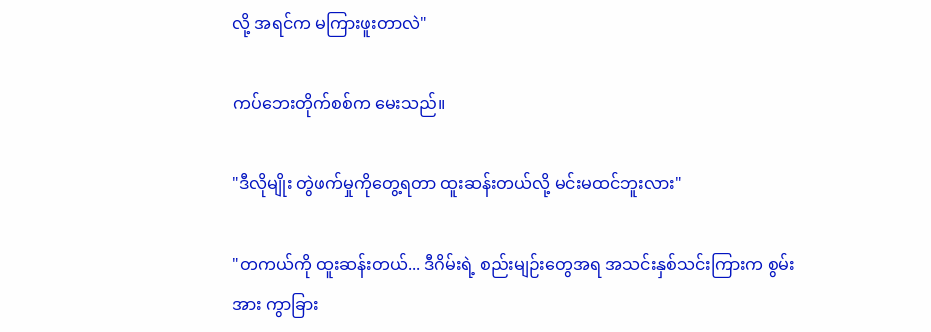လို့ အရင်က မကြားဖူးတာလဲ"

ကပ်ဘေးတိုက်စစ်က မေးသည်။

"ဒီလိုမျိုး တွဲဖက်မှုကိုတွေ့ရတာ ထူးဆန်းတယ်လို့ မင်းမထင်ဘူးလား"

"တကယ်ကို ထူးဆန်းတယ်... ဒီဂိမ်းရဲ့ စည်းမျဉ်းတွေအရ အသင်းနှစ်သင်းကြားက စွမ်းအား ကွာခြား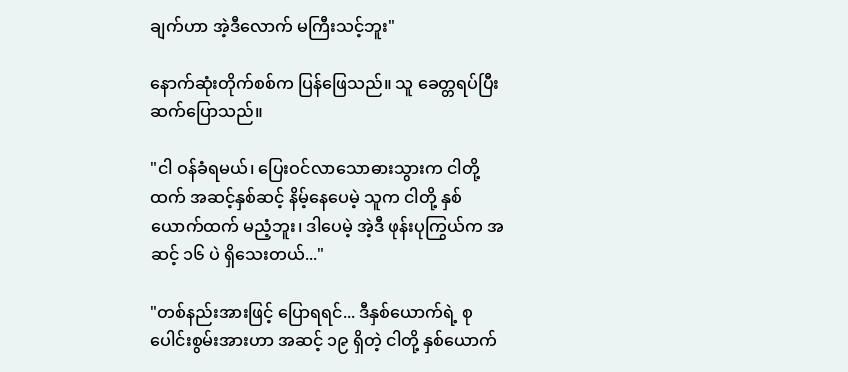ချက်ဟာ အဲ့ဒီလောက် မကြီးသင့်ဘူး"

နောက်ဆုံးတိုက်စစ်က ပြန်ဖြေသည်။ သူ ခေတ္တရပ်ပြီး ဆက်ပြောသည်။

"ငါ ဝန်ခံရမယ်၊ ပြေးဝင်လာသောဓားသွားက ငါတို့ထက် အဆင့်နှစ်ဆင့် နိမ့်နေပေမဲ့ သူက ငါတို့ နှစ်ယောက်ထက် မညံ့ဘူး၊ ဒါပေမဲ့ အဲ့ဒီ ဖုန်းပုကြွယ်က အဆင့် ၁၆ ပဲ ရှိသေးတယ်..."

"တစ်နည်းအားဖြင့် ပြောရရင်... ဒီနှစ်ယောက်ရဲ့ စုပေါင်းစွမ်းအားဟာ အဆင့် ၁၉ ရှိတဲ့ ငါတို့ နှစ်ယောက်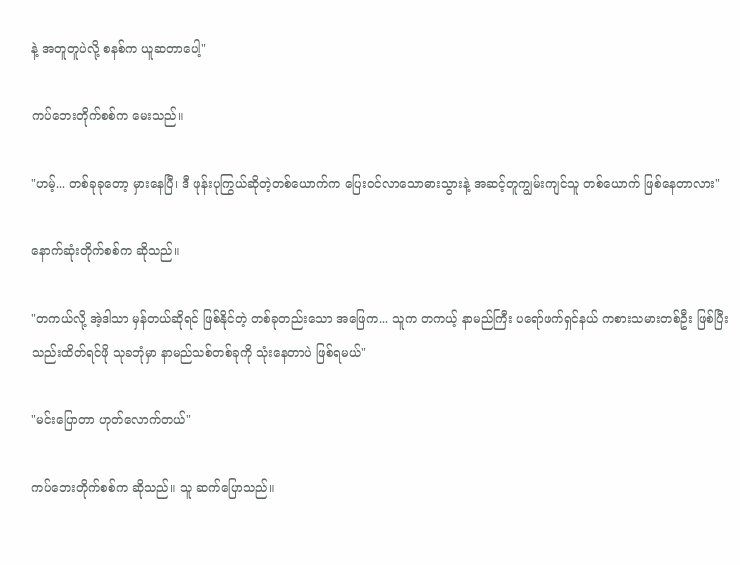နဲ့ အတူတူပဲလို့ စနစ်က ယူဆတာပေါ့"

ကပ်ဘေးတိုက်စစ်က မေးသည်။

"ဟမ့်... တစ်ခုခုတော့ မှားနေပြီ၊ ဒီ ဖုန်းပုကြွယ်ဆိုတဲ့တစ်ယောက်က ပြေးဝင်လာသောဓားသွားနဲ့ အဆင့်တူကျွမ်းကျင်သူ တစ်ယောက် ဖြစ်နေတာလား"

နောက်ဆုံးတိုက်စစ်က ဆိုသည်။

"တကယ်လို့ အဲ့ဒါသာ မှန်တယ်ဆိုရင် ဖြစ်နိုင်တဲ့ တစ်ခုတည်းသော အဖြေက... သူက တကယ့် နာမည်ကြီး ပရော်ဖက်ရှင်နယ် ကစားသမားတစ်ဦး ဖြစ်ပြီး သည်းထိတ်ရင်ဖို သုခဘုံမှာ နာမည်သစ်တစ်ခုကို သုံးနေတာပဲ ဖြစ်ရမယ်"

"မင်းပြောတာ ဟုတ်လောက်တယ်"

ကပ်ဘေးတိုက်စစ်က ဆိုသည်။ သူ ဆက်ပြောသည်။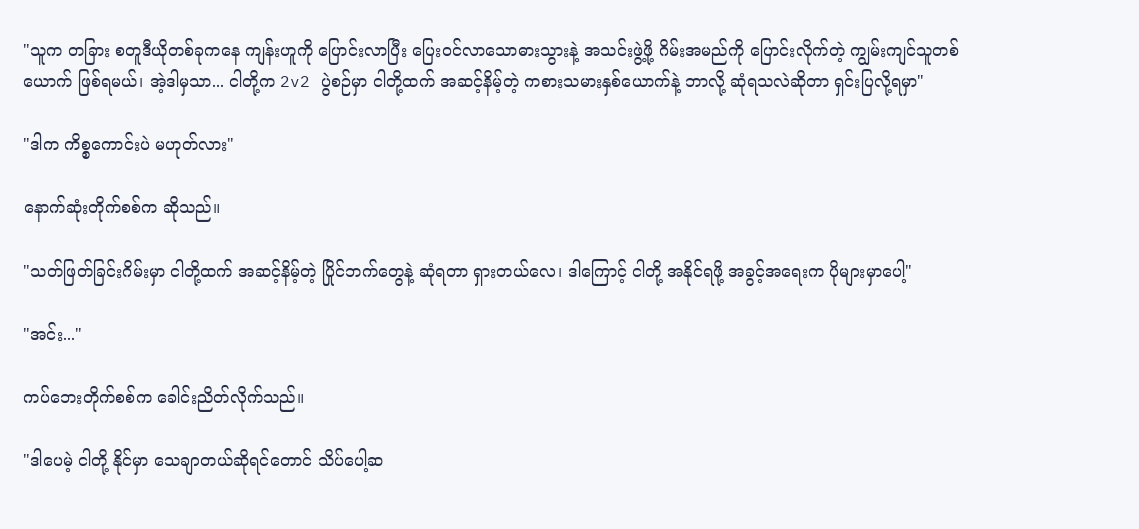"သူက တခြား စတူဒီယိုတစ်ခုကနေ ကျန်းဟူကို ပြောင်းလာပြီး ပြေးဝင်လာသောဓားသွားနဲ့ အသင်းဖွဲ့ဖို့ ဂိမ်းအမည်ကို ပြောင်းလိုက်တဲ့ ကျွမ်းကျင်သူတစ်ယောက် ဖြစ်ရမယ်၊ အဲ့ဒါမှသာ... ငါတို့က 2v2 ပွဲစဉ်မှာ ငါတို့ထက် အဆင့်နိမ့်တဲ့ ကစားသမားနှစ်ယောက်နဲ့ ဘာလို့ ဆုံရသလဲဆိုတာ ရှင်းပြလို့ရမှာ"

"ဒါက ကိစ္စကောင်းပဲ မဟုတ်လား"

နောက်ဆုံးတိုက်စစ်က ဆိုသည်။

"သတ်ဖြတ်ခြင်းဂိမ်းမှာ ငါတို့ထက် အဆင့်နိမ့်တဲ့ ပြိုင်ဘက်တွေနဲ့ ဆုံရတာ ရှားတယ်လေ၊ ဒါကြောင့် ငါတို့ အနိုင်ရဖို့ အခွင့်အရေးက ပိုများမှာပေါ့"

"အင်း..."

ကပ်ဘေးတိုက်စစ်က ခေါင်းညိတ်လိုက်သည်။

"ဒါပေမဲ့ ငါတို့ နိုင်မှာ သေချာတယ်ဆိုရင်တောင် သိပ်ပေါ့ဆ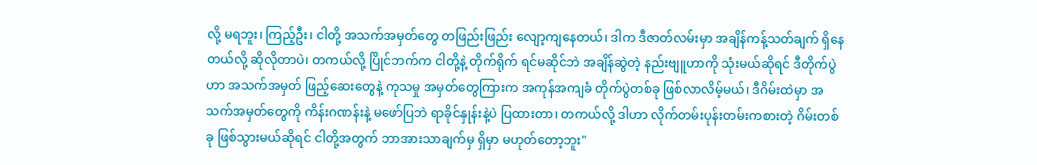လို့ မရဘူး၊ ကြည့်ဦး၊ ငါတို့ အသက်အမှတ်တွေ တဖြည်းဖြည်း လျော့ကျနေတယ်၊ ဒါက ဒီဇာတ်လမ်းမှာ အချိန်ကန့်သတ်ချက် ရှိနေတယ်လို့ ဆိုလိုတာပဲ၊ တကယ်လို့ ပြိုင်ဘက်က ငါတို့နဲ့ တိုက်ရိုက် ရင်မဆိုင်ဘဲ အချိန်ဆွဲတဲ့ နည်းဗျူဟာကို သုံးမယ်ဆိုရင် ဒီတိုက်ပွဲဟာ အသက်အမှတ် ဖြည့်ဆေးတွေနဲ့ ကုသမှု အမှတ်တွေကြားက အကုန်အကျခံ တိုက်ပွဲတစ်ခု ဖြစ်လာလိမ့်မယ်၊ ဒီဂိမ်းထဲမှာ အသက်အမှတ်တွေကို ကိန်းဂဏန်းနဲ့ မဖော်ပြဘဲ ရာခိုင်နှုန်းနဲ့ပဲ ပြထားတာ၊ တကယ်လို့ ဒါဟာ လိုက်တမ်းပုန်းတမ်းကစားတဲ့ ဂိမ်းတစ်ခု ဖြစ်သွားမယ်ဆိုရင် ငါတို့အတွက် ဘာအားသာချက်မှ ရှိမှာ မဟုတ်တော့ဘူး"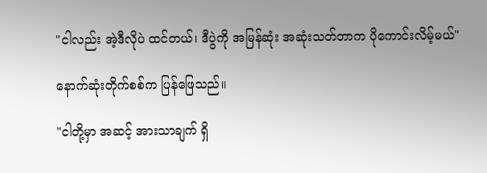"ငါလည်း အဲ့ဒီလိုပဲ ထင်တယ်၊ ဒီပွဲကို အမြန်ဆုံး အဆုံးသတ်တာက ပိုကောင်းလိမ့်မယ်"

နောက်ဆုံးတိုက်စစ်က ပြန်ဖြေသည်။

"ငါတို့မှာ အဆင့် အားသာချက် ရှိ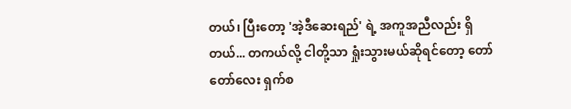တယ်၊ ပြီးတော့ 'အဲ့ဒီဆေးရည်' ရဲ့ အကူအညီလည်း ရှိတယ်... တကယ်လို့ ငါတို့သာ ရှုံးသွားမယ်ဆိုရင်တော့ တော်တော်လေး ရှက်စ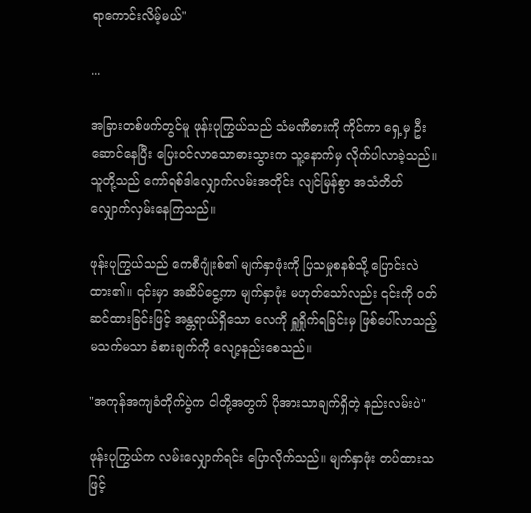ရာကောင်းလိမ့်မယ်"

...

အခြားတစ်ဖက်တွင်မူ ဖုန်းပုကြွယ်သည် သံမဏိဓားကို ကိုင်ကာ ရှေ့မှ ဦးဆောင်နေပြီး ပြေးဝင်လာသောဓားသွားက သူ့နောက်မှ လိုက်ပါလာခဲ့သည်။ သူတို့သည် ကော်ရစ်ဒါလျှောက်လမ်းအတိုင်း လျင်မြန်စွာ အသံတိတ် လျှောက်လှမ်းနေကြသည်။

ဖုန်းပုကြွယ်သည် ကေစီဂျုံးစ်၏ မျက်နှာဖုံးကို ပြသမှုစနစ်သို့ ပြောင်းလဲထား၏။ ၎င်းမှာ အဆိပ်ငွေ့ကာ မျက်နှာဖုံး မဟုတ်သော်လည်း ၎င်းကို ဝတ်ဆင်ထားခြင်းဖြင့် အန္တရာယ်ရှိသော လေကို ရှူရှိုက်ရခြင်းမှ ဖြစ်ပေါ်လာသည့် မသက်မသာ ခံစားချက်ကို လျော့နည်းစေသည်။

"အကုန်အကျခံတိုက်ပွဲက ငါတို့အတွက် ပိုအားသာချက်ရှိတဲ့ နည်းလမ်းပဲ"

ဖုန်းပုကြွယ်က လမ်းလျှောက်ရင်း ပြောလိုက်သည်။ မျက်နှာဖုံး တပ်ထားသဖြင့်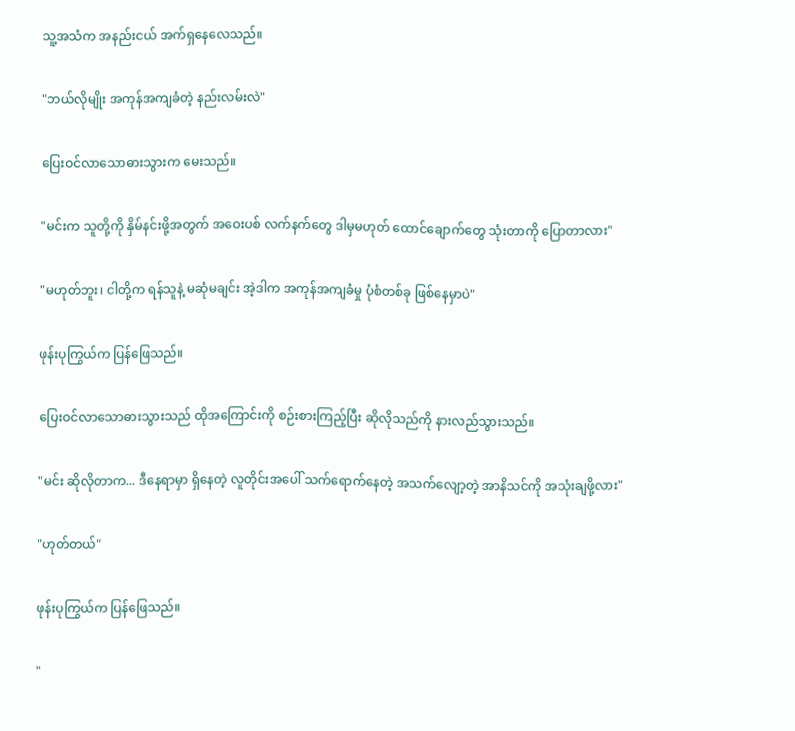သူ့အသံက အနည်းငယ် အက်ရှနေလေသည်။

"ဘယ်လိုမျိုး အကုန်အကျခံတဲ့ နည်းလမ်းလဲ"

ပြေးဝင်လာသောဓားသွားက မေးသည်။

"မင်းက သူတို့ကို နှိမ်နင်းဖို့အတွက် အဝေးပစ် လက်နက်တွေ ဒါမှမဟုတ် ထောင်ချောက်တွေ သုံးတာကို ပြောတာလား"

"မဟုတ်ဘူး၊ ငါတို့က ရန်သူနဲ့ မဆုံမချင်း အဲ့ဒါက အကုန်အကျခံမှု ပုံစံတစ်ခု ဖြစ်နေမှာပဲ"

ဖုန်းပုကြွယ်က ပြန်ဖြေသည်။

ပြေးဝင်လာသောဓားသွားသည် ထိုအကြောင်းကို စဉ်းစားကြည့်ပြီး ဆိုလိုသည်ကို နားလည်သွားသည်။

"မင်း ဆိုလိုတာက... ဒီနေရာမှာ ရှိနေတဲ့ လူတိုင်းအပေါ် သက်ရောက်နေတဲ့ အသက်လျော့တဲ့ အာနိသင်ကို အသုံးချဖို့လား"

"ဟုတ်တယ်"

ဖုန်းပုကြွယ်က ပြန်ဖြေသည်။

"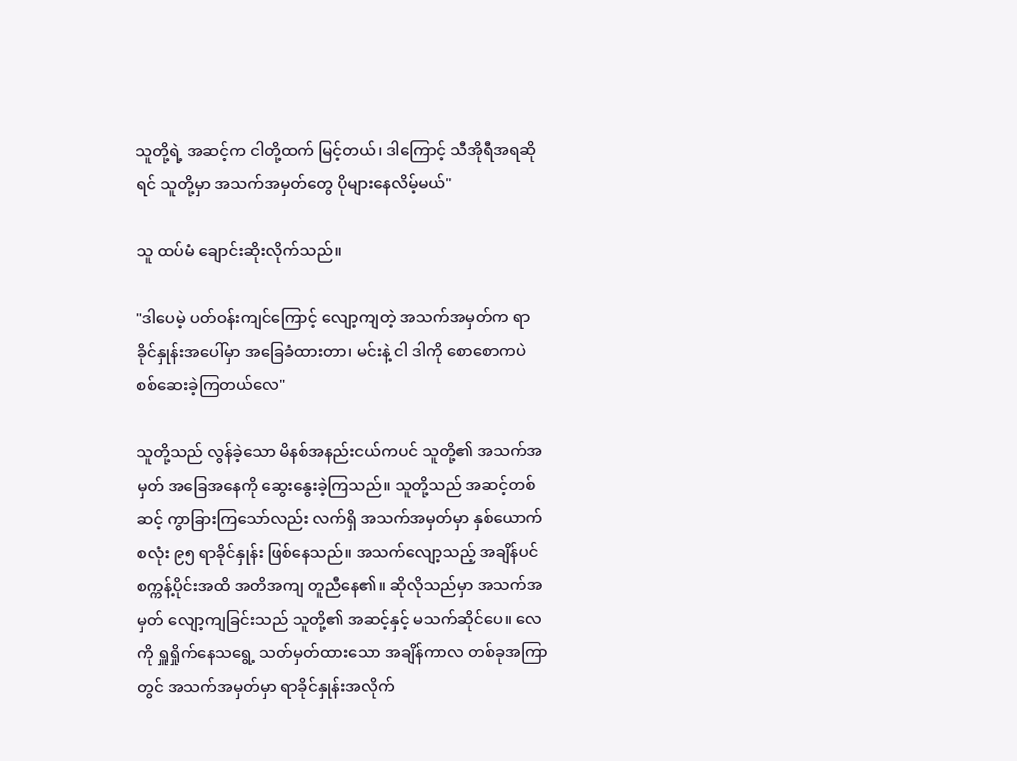သူတို့ရဲ့ အဆင့်က ငါတို့ထက် မြင့်တယ်၊ ဒါကြောင့် သီအိုရီအရဆိုရင် သူတို့မှာ အသက်အမှတ်တွေ ပိုများနေလိမ့်မယ်"

သူ ထပ်မံ ချောင်းဆိုးလိုက်သည်။

"ဒါပေမဲ့ ပတ်ဝန်းကျင်ကြောင့် လျော့ကျတဲ့ အသက်အမှတ်က ရာခိုင်နှုန်းအပေါ်မှာ အခြေခံထားတာ၊ မင်းနဲ့ ငါ ဒါကို စောစောကပဲ စစ်ဆေးခဲ့ကြတယ်လေ"

သူတို့သည် လွန်ခဲ့သော မိနစ်အနည်းငယ်ကပင် သူတို့၏ အသက်အမှတ် အခြေအနေကို ဆွေးနွေးခဲ့ကြသည်။ သူတို့သည် အဆင့်တစ်ဆင့် ကွာခြားကြသော်လည်း လက်ရှိ အသက်အမှတ်မှာ နှစ်ယောက်စလုံး ၉၅ ရာခိုင်နှုန်း ဖြစ်နေသည်။ အသက်လျော့သည့် အချိန်ပင် စက္ကန့်ပိုင်းအထိ အတိအကျ တူညီနေ၏။ ဆိုလိုသည်မှာ အသက်အမှတ် လျော့ကျခြင်းသည် သူတို့၏ အဆင့်နှင့် မသက်ဆိုင်ပေ။ လေကို ရှူရှိုက်နေသရွေ့ သတ်မှတ်ထားသော အချိန်ကာလ တစ်ခုအကြာတွင် အသက်အမှတ်မှာ ရာခိုင်နှုန်းအလိုက်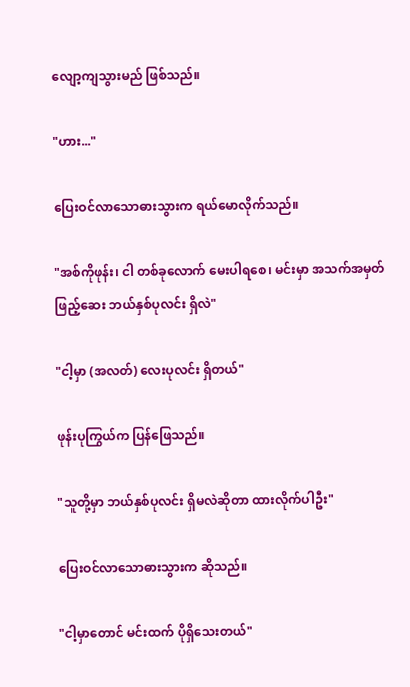လျော့ကျသွားမည် ဖြစ်သည်။

"ဟား..."

ပြေးဝင်လာသောဓားသွားက ရယ်မောလိုက်သည်။

"အစ်ကိုဖုန်း၊ ငါ တစ်ခုလောက် မေးပါရစေ၊ မင်းမှာ အသက်အမှတ်ဖြည့်ဆေး ဘယ်နှစ်ပုလင်း ရှိလဲ"

"ငါ့မှာ (အလတ်) လေးပုလင်း ရှိတယ်"

ဖုန်းပုကြွယ်က ပြန်ဖြေသည်။

"သူတို့မှာ ဘယ်နှစ်ပုလင်း ရှိမလဲဆိုတာ ထားလိုက်ပါဦး"

ပြေးဝင်လာသောဓားသွားက ဆိုသည်။

"ငါ့မှာတောင် မင်းထက် ပိုရှိသေးတယ်"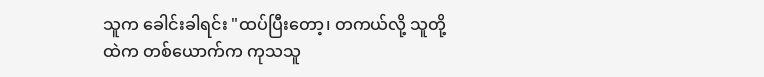သူက ခေါင်းခါရင်း "ထပ်ပြီးတော့၊ တကယ်လို့ သူတို့ထဲက တစ်ယောက်က ကုသသူ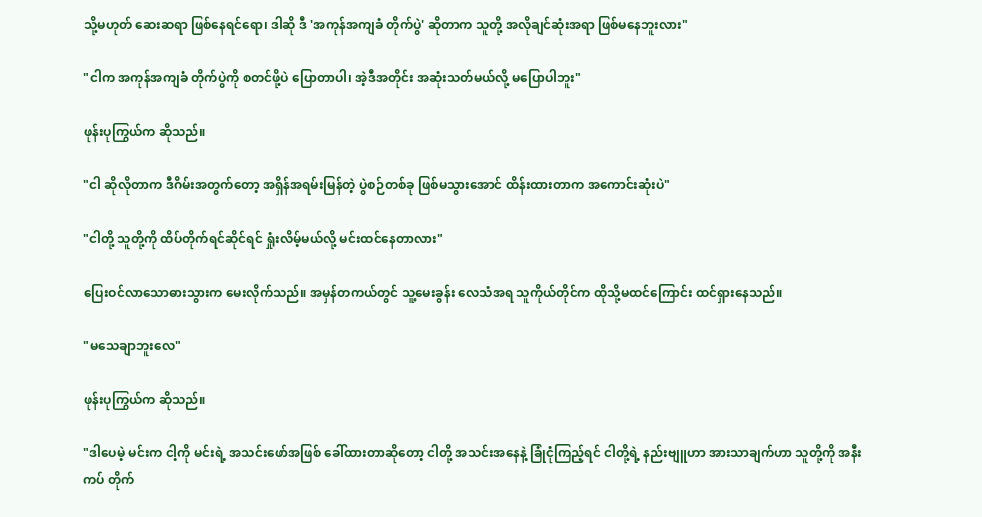သို့မဟုတ် ဆေးဆရာ ဖြစ်နေရင်ရော၊ ဒါဆို ဒီ 'အကုန်အကျခံ တိုက်ပွဲ' ဆိုတာက သူတို့ အလိုချင်ဆုံးအရာ ဖြစ်မနေဘူးလား"

"ငါက အကုန်အကျခံ တိုက်ပွဲကို စတင်ဖို့ပဲ ပြောတာပါ၊ အဲ့ဒီအတိုင်း အဆုံးသတ်မယ်လို့ မပြောပါဘူး"

ဖုန်းပုကြွယ်က ဆိုသည်။

"ငါ ဆိုလိုတာက ဒီဂိမ်းအတွက်တော့ အရှိန်အရမ်းမြန်တဲ့ ပွဲစဉ်တစ်ခု ဖြစ်မသွားအောင် ထိန်းထားတာက အကောင်းဆုံးပဲ"

"ငါတို့ သူတို့ကို ထိပ်တိုက်ရင်ဆိုင်ရင် ရှုံးလိမ့်မယ်လို့ မင်းထင်နေတာလား"

ပြေးဝင်လာသောဓားသွားက မေးလိုက်သည်။ အမှန်တကယ်တွင် သူ့မေးခွန်း လေသံအရ သူကိုယ်တိုင်က ထိုသို့မထင်ကြောင်း ထင်ရှားနေသည်။

"မသေချာဘူးလေ"

ဖုန်းပုကြွယ်က ဆိုသည်။

"ဒါပေမဲ့ မင်းက ငါ့ကို မင်းရဲ့ အသင်းဖော်အဖြစ် ခေါ်ထားတာဆိုတော့ ငါတို့ အသင်းအနေနဲ့ ခြုံငုံကြည့်ရင် ငါတို့ရဲ့ နည်းဗျူဟာ အားသာချက်ဟာ သူတို့ကို အနီးကပ် တိုက်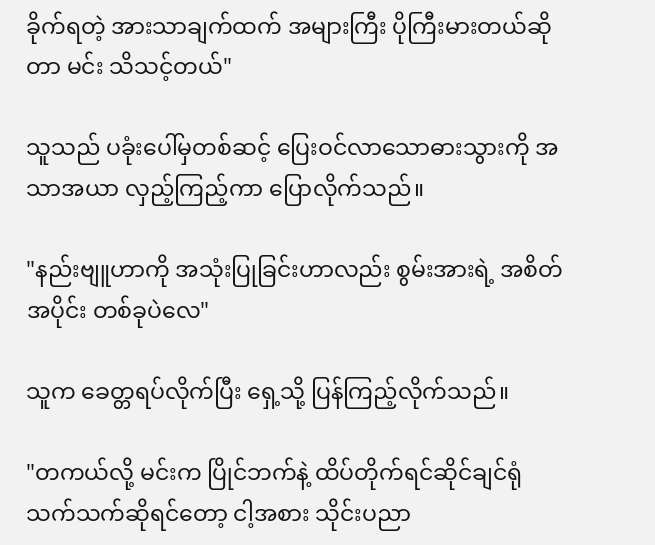ခိုက်ရတဲ့ အားသာချက်ထက် အများကြီး ပိုကြီးမားတယ်ဆိုတာ မင်း သိသင့်တယ်"

သူသည် ပခုံးပေါ်မှတစ်ဆင့် ပြေးဝင်လာသောဓားသွားကို အသာအယာ လှည့်ကြည့်ကာ ပြောလိုက်သည်။

"နည်းဗျူဟာကို အသုံးပြုခြင်းဟာလည်း စွမ်းအားရဲ့ အစိတ်အပိုင်း တစ်ခုပဲလေ"

သူက ခေတ္တရပ်လိုက်ပြီး ရှေ့သို့ ပြန်ကြည့်လိုက်သည်။

"တကယ်လို့ မင်းက ပြိုင်ဘက်နဲ့ ထိပ်တိုက်ရင်ဆိုင်ချင်ရုံ သက်သက်ဆိုရင်တော့ ငါ့အစား သိုင်းပညာ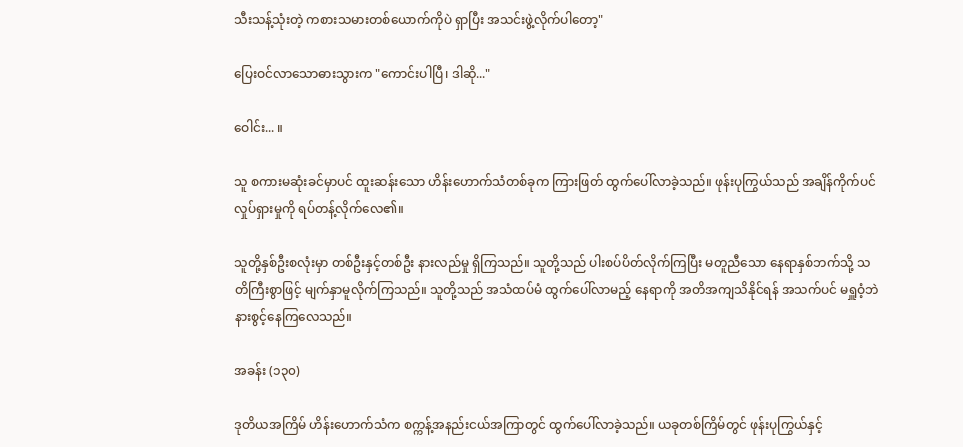သီးသန့်သုံးတဲ့ ကစားသမားတစ်ယောက်ကိုပဲ ရှာပြီး အသင်းဖွဲ့လိုက်ပါတော့"

ပြေးဝင်လာသောဓားသွားက "ကောင်းပါပြီ၊ ဒါဆို..."

ဝေါင်း... ။

သူ စကားမဆုံးခင်မှာပင် ထူးဆန်းသော ဟိန်းဟောက်သံတစ်ခုက ကြားဖြတ် ထွက်ပေါ်လာခဲ့သည်။ ဖုန်းပုကြွယ်သည် အချိန်ကိုက်ပင် လှုပ်ရှားမှုကို ရပ်တန့်လိုက်လေ၏။

သူတို့နှစ်ဦးစလုံးမှာ တစ်ဦးနှင့်တစ်ဦး နားလည်မှု ရှိကြသည်။ သူတို့သည် ပါးစပ်ပိတ်လိုက်ကြပြီး မတူညီသော နေရာနှစ်ဘက်သို့ သတိကြီးစွာဖြင့် မျက်နှာမူလိုက်ကြသည်။ သူတို့သည် အသံထပ်မံ ထွက်ပေါ်လာမည့် နေရာကို အတိအကျသိနိုင်ရန် အသက်ပင် မရှူဝံ့ဘဲ နားစွင့်နေကြလေသည်။

အခန်း (၁၃၀)

ဒုတိယအကြိမ် ဟိန်းဟောက်သံက စက္ကန့်အနည်းငယ်အကြာတွင် ထွက်ပေါ်လာခဲ့သည်။ ယခုတစ်ကြိမ်တွင် ဖုန်းပုကြွယ်နှင့်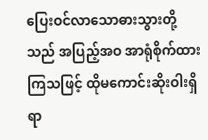ပြေးဝင်လာသောဓားသွားတို့သည် အပြည့်အဝ အာရုံစိုက်ထားကြသဖြင့် ထိုမကောင်းဆိုးဝါးရှိရာ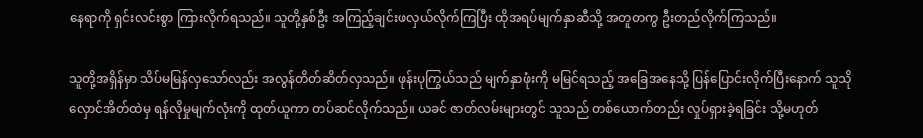နေရာကို ရှင်းလင်းစွာ ကြားလိုက်ရသည်။ သူတို့နှစ်ဦး အကြည့်ချင်းဖလှယ်လိုက်ကြပြီး ထိုအရပ်မျက်နှာဆီသို့ အတူတကွ ဦးတည်လိုက်ကြသည်။

သူတို့အရှိန်မှာ သိပ်မမြန်လှသော်လည်း အလွန်တိတ်ဆိတ်လှသည်။ ဖုန်းပုကြွယ်သည် မျက်နှာဖုံးကို မမြင်ရသည့် အခြေအနေသို့ ပြန်ပြောင်းလိုက်ပြီးနောက် သူသိုလှောင်အိတ်ထဲမှ ရန်လိုမှုမျက်လုံးကို ထုတ်ယူကာ တပ်ဆင်လိုက်သည်။ ယခင် ဇာတ်လမ်းများတွင် သူသည် တစ်ယောက်တည်း လှုပ်ရှားခဲ့ရခြင်း သို့မဟုတ်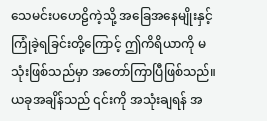သေမင်းပဟေဠိကဲ့သို့ အခြေအနေမျိုးနှင့် ကြုံခဲ့ရခြင်းတို့ကြောင့် ဤကိရိယာကို မသုံးဖြစ်သည်မှာ အတော်ကြာပြီဖြစ်သည်။ ယခုအချိန်သည် ၎င်းကို အသုံးချရန် အ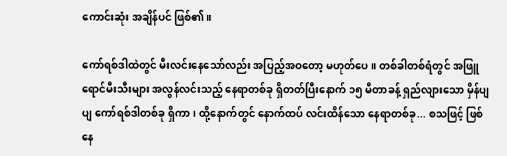ကောင်းဆုံး အချိန်ပင် ဖြစ်၏။

ကော်ရစ်ဒါထဲတွင် မီးလင်းနေသော်လည်း အပြည့်အဝတော့ မဟုတ်ပေ။ တစ်ခါတစ်ရံတွင် အဖြူရောင်မီးသီးများ အလွန်လင်းသည့် နေရာတစ်ခု ရှိတတ်ပြီးနောက် ၁၅ မီတာခန့် ရှည်လျားသော မှိန်ပျပျ ကော်ရစ်ဒါတစ်ခု ရှိကာ၊ ထို့နောက်တွင် နောက်ထပ် လင်းထိန်သော နေရာတစ်ခု... စသဖြင့် ဖြစ်နေ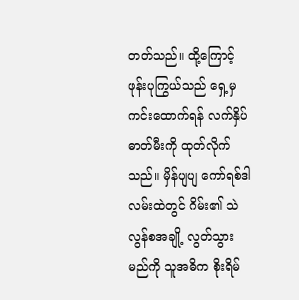တတ်သည်။ ထို့ကြောင့် ဖုန်းပုကြွယ်သည် ရှေ့မှ ကင်းထောက်ရန် လက်နှိပ်ဓာတ်မီးကို ထုတ်လိုက်သည်။ မှိန်ပျပျ ကော်ရစ်ဒါလမ်းထဲတွင် ဂိမ်း၏ သဲလွန်စအချို့ လွတ်သွားမည်ကို သူအဓိက စိုးရိမ်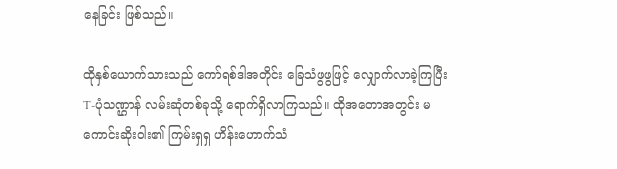နေခြင်း ဖြစ်သည်။

ထိုနှစ်ယောက်သားသည် ကော်ရစ်ဒါအတိုင်း ခြေသံဖွဖွဖြင့် လျှောက်လာခဲ့ကြပြီး T-ပုံသဏ္ဌာန် လမ်းဆုံတစ်ခုသို့ ရောက်ရှိလာကြသည်။ ထိုအတောအတွင်း မကောင်းဆိုးဝါး၏ ကြမ်းရှရှ ဟိန်းဟောက်သံ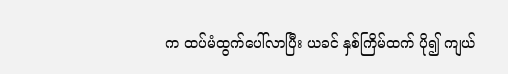က ထပ်မံထွက်ပေါ်လာပြီး ယခင် နှစ်ကြိမ်ထက် ပို၍ ကျယ်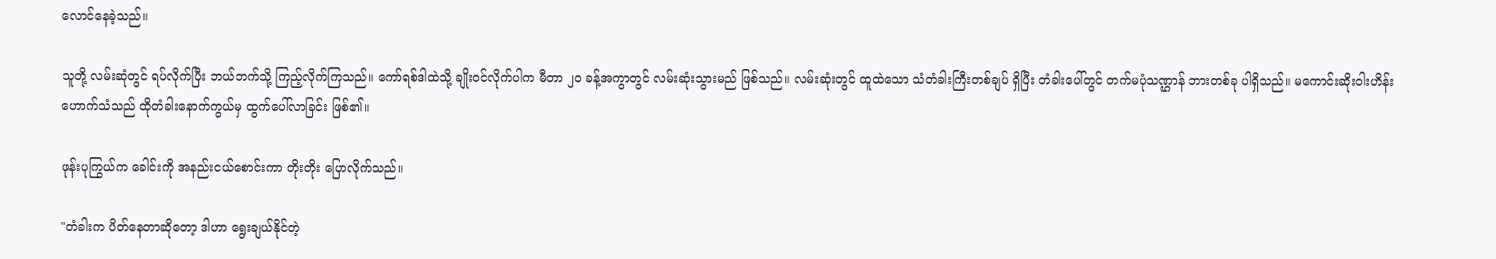လောင်နေခဲ့သည်။

သူတို့ လမ်းဆုံတွင် ရပ်လိုက်ပြီး ဘယ်ဘက်သို့ ကြည့်လိုက်ကြသည်။ ကော်ရစ်ဒါထဲသို့ ချိုးဝင်လိုက်ပါက မီတာ ၂၀ ခန့်အကွာတွင် လမ်းဆုံးသွားမည် ဖြစ်သည်။ လမ်းဆုံးတွင် ထူထဲသော သံတံခါးကြီးတစ်ချပ် ရှိပြီး တံခါးပေါ်တွင် တက်မပုံသဏ္ဌာန် ဘားတစ်ခု ပါရှိသည်။ မကောင်းဆိုးဝါးဟိန်းဟောက်သံသည် ထိုတံခါးနောက်ကွယ်မှ ထွက်ပေါ်လာခြင်း ဖြစ်၏။

ဖုန်းပုကြွယ်က ခေါင်းကို အနည်းငယ်စောင်းကာ တိုးတိုး ပြောလိုက်သည်။

"တံခါးက ပိတ်နေတာဆိုတော့ ဒါဟာ ရွေးချယ်နိုင်တဲ့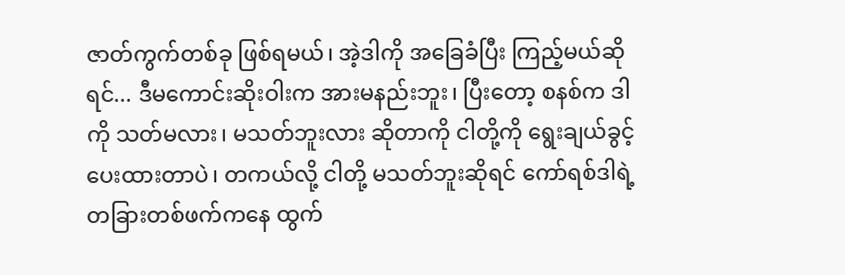ဇာတ်ကွက်တစ်ခု ဖြစ်ရမယ်၊ အဲ့ဒါကို အခြေခံပြီး ကြည့်မယ်ဆိုရင်... ဒီမကောင်းဆိုးဝါးက အားမနည်းဘူး၊ ပြီးတော့ စနစ်က ဒါကို သတ်မလား၊ မသတ်ဘူးလား ဆိုတာကို ငါတို့ကို ရွေးချယ်ခွင့် ပေးထားတာပဲ၊ တကယ်လို့ ငါတို့ မသတ်ဘူးဆိုရင် ကော်ရစ်ဒါရဲ့ တခြားတစ်ဖက်ကနေ ထွက်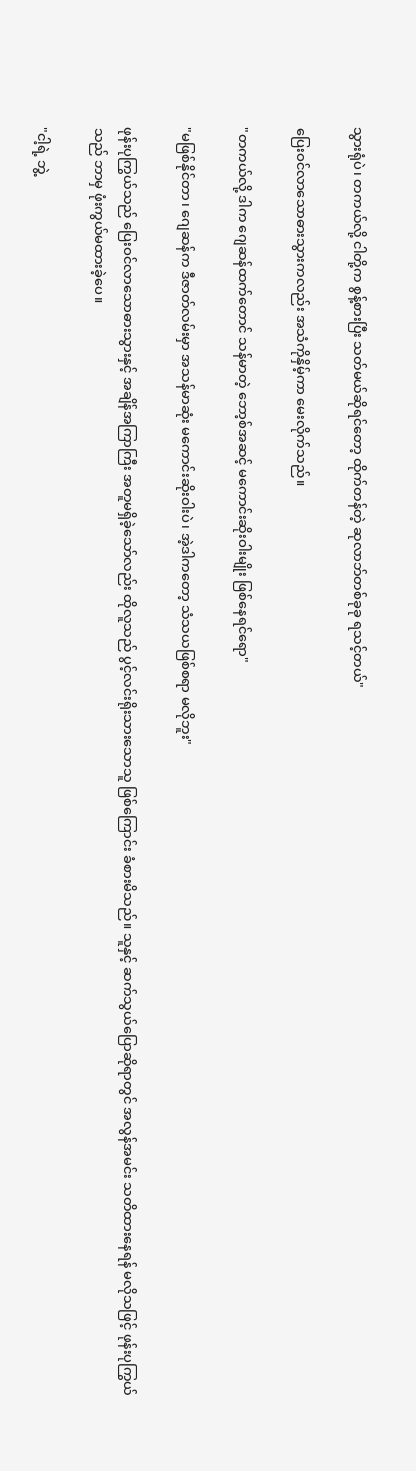သွားရုံပဲ၊ တကယ်လို့ ငါတို့က စွန့်စားပြီး သတ်မယ်ဆိုရင်တော့ ထိုက်တန်တဲ့ ဆုလာဘ်တစ်ခုခု ရသင့်တယ်"

ပြေးဝင်လာသောဓားသွားကလည်း အသံကိုနှိမ့်ကာ မေးလိုက်သည်။

"တကယ်လို့ ဒါက ဂျေဆန်ထက်တောင် သန်မာတဲ့ ဘော့စ်အဆင့် မကောင်းဆိုးဝါးမျိုး ဖြစ်နေရင်ရော"

"မဖြစ်နိုင်တာ၊ ဂျေဆန်က ဒီဇာတ်လမ်းမှာ အသန်မာဆုံး မကောင်းဆိုးဝါးပဲ၊ အဲ့ဒါကတော့ သံသယဖြစ်စရာ မလိုဘူး"

ဖုန်းပုကြွယ်သည် ပြေးဝင်လာသောဓားသွားနှင့် အချိန်အကြာကြီး အတူမရှိခဲ့သော်လည်း ထိုလူသည် ပွင့်လင်းရိုးသားသောသူ ဖြစ်ကြောင်း ခံစားမိသည်။ သူနှင့် ဆက်သွယ်ပြောဆိုရာတွင် အလွန်အမင်း သတိထားနေရန် မလိုသဖြင့် ဖုန်းပုကြွယ်သည် ဘာမှ ဖုံးကွယ်မထားခဲ့ပေ။

"ငါ့ရဲ့ ဘွဲ့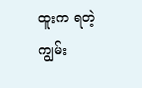ထူးက ရတဲ့ ကျွမ်း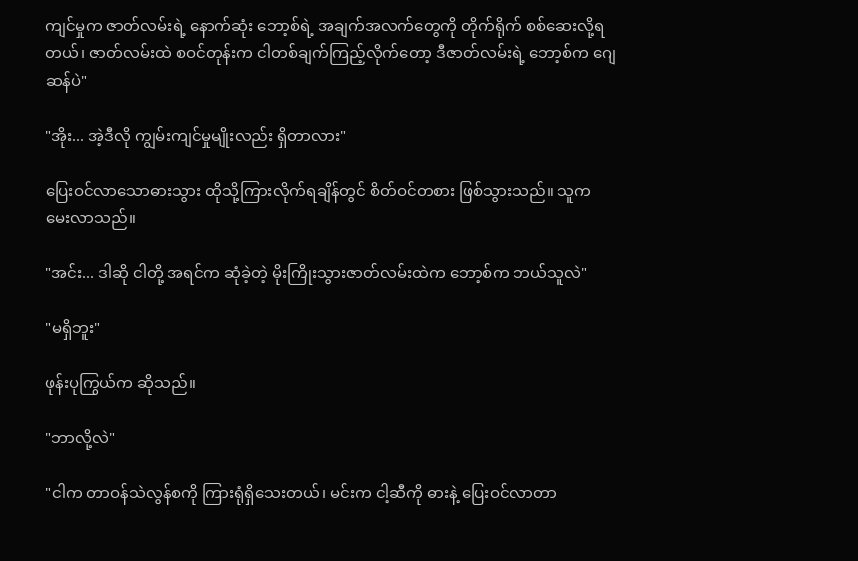ကျင်မှုက ဇာတ်လမ်းရဲ့ နောက်ဆုံး ဘော့စ်ရဲ့ အချက်အလက်တွေကို တိုက်ရိုက် စစ်ဆေးလို့ရတယ်၊ ဇာတ်လမ်းထဲ စဝင်တုန်းက ငါတစ်ချက်ကြည့်လိုက်တော့ ဒီဇာတ်လမ်းရဲ့ ဘော့စ်က ဂျေဆန်ပဲ"

"အိုး... အဲ့ဒီလို ကျွမ်းကျင်မှုမျိုးလည်း ရှိတာလား"

ပြေးဝင်လာသောဓားသွား ထိုသို့ကြားလိုက်ရချိန်တွင် စိတ်ဝင်တစား ဖြစ်သွားသည်။ သူက မေးလာသည်။

"အင်း... ဒါဆို ငါတို့ အရင်က ဆုံခဲ့တဲ့ မိုးကြိုးသွားဇာတ်လမ်းထဲက ဘော့စ်က ဘယ်သူလဲ"

"မရှိဘူး"

ဖုန်းပုကြွယ်က ဆိုသည်။

"ဘာလို့လဲ"

"ငါက တာဝန်သဲလွန်စကို ကြားရုံရှိသေးတယ်၊ မင်းက ငါ့ဆီကို ဓားနဲ့ ပြေးဝင်လာတာ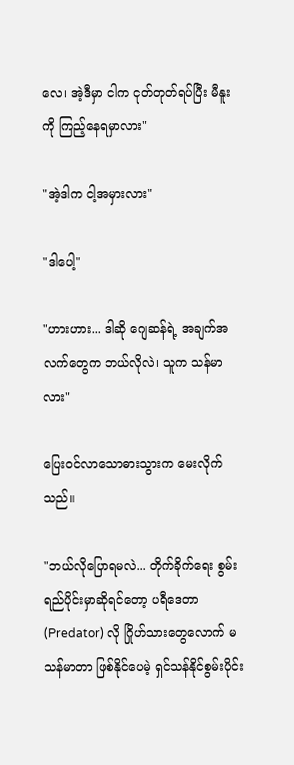လေ၊ အဲ့ဒီမှာ ငါက ငုတ်တုတ်ရပ်ပြီး မီနူးကို ကြည့်နေရမှာလား"

"အဲ့ဒါက ငါ့အမှားလား"

"ဒါပေါ့"

"ဟားဟား... ဒါဆို ဂျေဆန်ရဲ့ အချက်အလက်တွေက ဘယ်လိုလဲ၊ သူက သန်မာလား"

ပြေးဝင်လာသောဓားသွားက မေးလိုက်သည်။

"ဘယ်လိုပြောရမလဲ... တိုက်ခိုက်ရေး စွမ်းရည်ပိုင်းမှာဆိုရင်တော့ ပရီဒေတာ (Predator) လို ဂြိုဟ်သားတွေလောက် မသန်မာတာ ဖြစ်နိုင်ပေမဲ့ ရှင်သန်နိုင်စွမ်းပိုင်း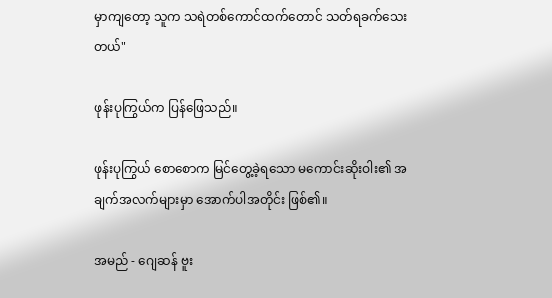မှာကျတော့ သူက သရဲတစ်ကောင်ထက်တောင် သတ်ရခက်သေးတယ်"

ဖုန်းပုကြွယ်က ပြန်ဖြေသည်။

ဖုန်းပုကြွယ် စောစောက မြင်တွေ့ခဲ့ရသော မကောင်းဆိုးဝါး၏ အချက်အလက်များမှာ အောက်ပါအတိုင်း ဖြစ်၏။

အမည် - ဂျေဆန် ဗူး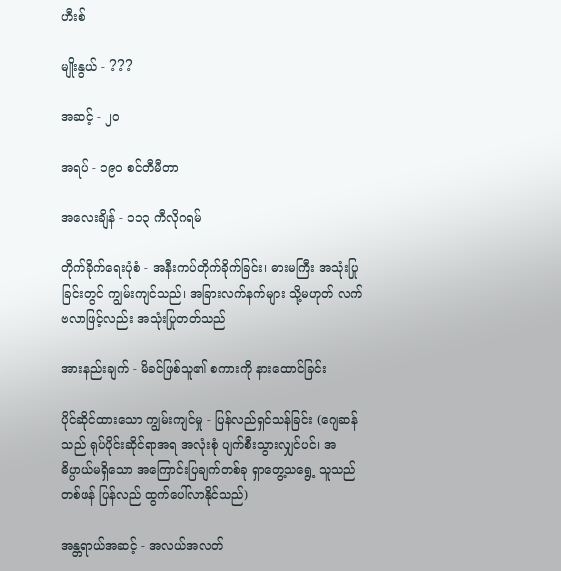ဟီးစ်

မျိုးနွယ် - ???

အဆင့် - ၂၀

အရပ် - ၁၉၀ စင်တီမီတာ

အလေးချိန် - ၁၁၃ ကီလိုဂရမ်

တိုက်ခိုက်ရေးပုံစံ - အနီးကပ်တိုက်ခိုက်ခြင်း၊ ဓားမကြီး အသုံးပြုခြင်းတွင် ကျွမ်းကျင်သည်၊ အခြားလက်နက်များ သို့မဟုတ် လက်ဗလာဖြင့်လည်း အသုံးပြုတတ်သည်

အားနည်းချက် - မိခင်ဖြစ်သူ၏ စကားကို နားထောင်ခြင်း

ပိုင်ဆိုင်ထားသော ကျွမ်းကျင်မှု - ပြန်လည်ရှင်သန်ခြင်း (ဂျေဆန်သည် ရုပ်ပိုင်းဆိုင်ရာအရ အလုံးစုံ ပျက်စီးသွားလျှင်ပင်၊ အဓိပ္ပာယ်မရှိသော အကြောင်းပြချက်တစ်ခု ရှာတွေ့သရွေ့ သူသည် တစ်ဖန် ပြန်လည် ထွက်ပေါ်လာနိုင်သည်)

အန္တရာယ်အဆင့် - အလယ်အလတ်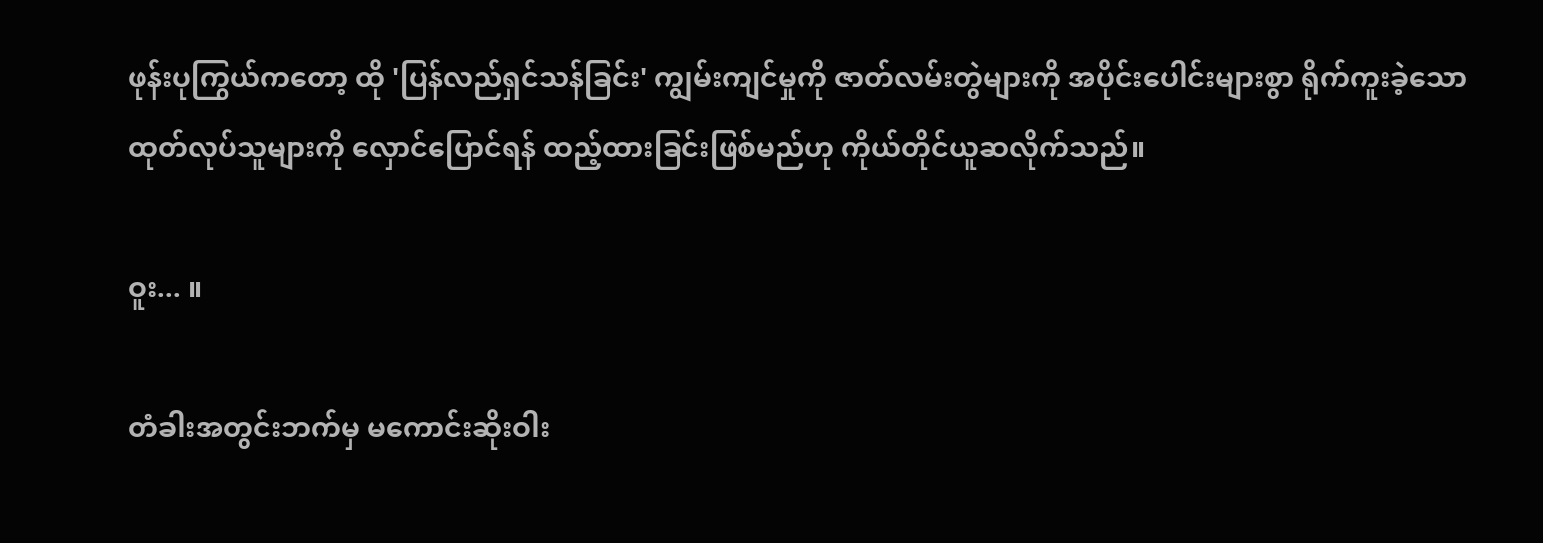ဖုန်းပုကြွယ်ကတော့ ထို 'ပြန်လည်ရှင်သန်ခြင်း' ကျွမ်းကျင်မှုကို ဇာတ်လမ်းတွဲများကို အပိုင်းပေါင်းများစွာ ရိုက်ကူးခဲ့သော ထုတ်လုပ်သူများကို လှောင်ပြောင်ရန် ထည့်ထားခြင်းဖြစ်မည်ဟု ကိုယ်တိုင်ယူဆလိုက်သည်။

ဝူး... ။

တံခါးအတွင်းဘက်မှ မကောင်းဆိုးဝါး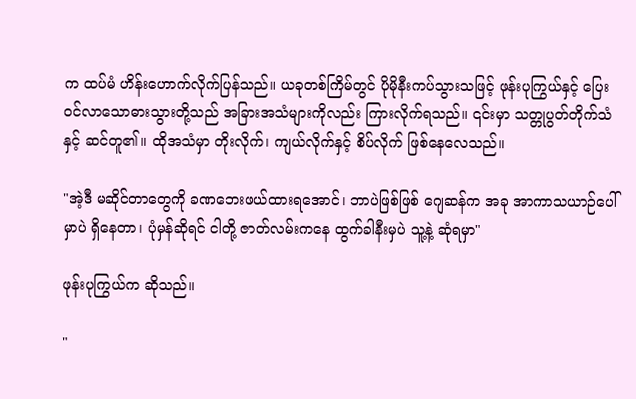က ထပ်မံ ဟိန်းဟောက်လိုက်ပြန်သည်။ ယခုတစ်ကြိမ်တွင် ပိုမိုနီးကပ်သွားသဖြင့် ဖုန်းပုကြွယ်နှင့် ပြေးဝင်လာသောဓားသွားတို့သည် အခြားအသံများကိုလည်း ကြားလိုက်ရသည်။ ၎င်းမှာ သတ္တုပွတ်တိုက်သံနှင့် ဆင်တူ၏။ ထိုအသံမှာ တိုးလိုက်၊ ကျယ်လိုက်နှင့် စိပ်လိုက် ဖြစ်နေလေသည်။

"အဲ့ဒီ မဆိုင်တာတွေကို ခဏဘေးဖယ်ထားရအောင်၊ ဘာပဲဖြစ်ဖြစ် ဂျေဆန်က အခု အာကာသယာဉ်ပေါ်မှာပဲ ရှိနေတာ၊ ပုံမှန်ဆိုရင် ငါတို့ ဇာတ်လမ်းကနေ ထွက်ခါနီးမှပဲ သူ့နဲ့ ဆုံရမှာ"

ဖုန်းပုကြွယ်က ဆိုသည်။

"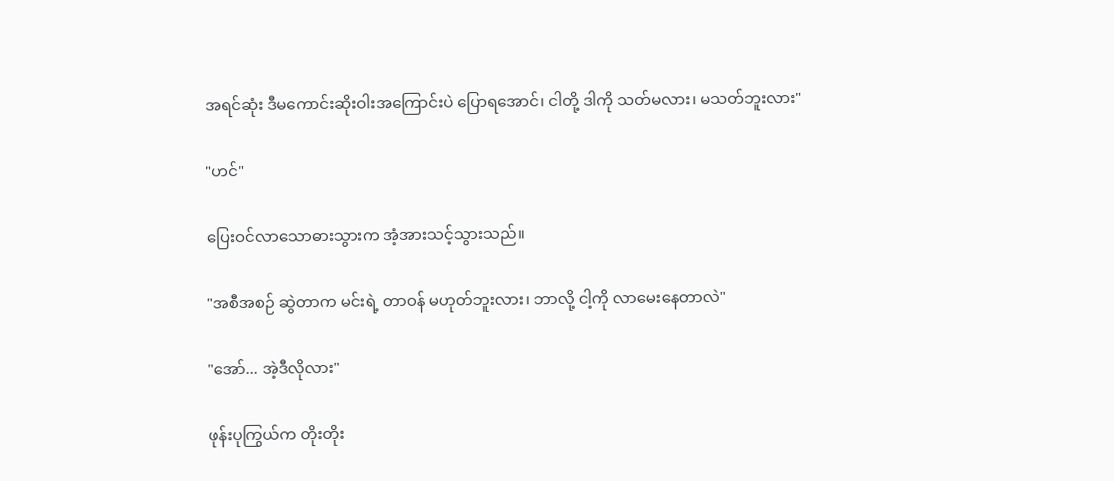အရင်ဆုံး ဒီမကောင်းဆိုးဝါးအကြောင်းပဲ ပြောရအောင်၊ ငါတို့ ဒါကို သတ်မလား၊ မသတ်ဘူးလား"

"ဟင်"

ပြေးဝင်လာသောဓားသွားက အံ့အားသင့်သွားသည်။

"အစီအစဉ် ဆွဲတာက မင်းရဲ့ တာဝန် မဟုတ်ဘူးလား၊ ဘာလို့ ငါ့ကို လာမေးနေတာလဲ"

"အော်... အဲ့ဒီလိုလား"

ဖုန်းပုကြွယ်က တိုးတိုး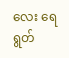လေး ရေရွတ်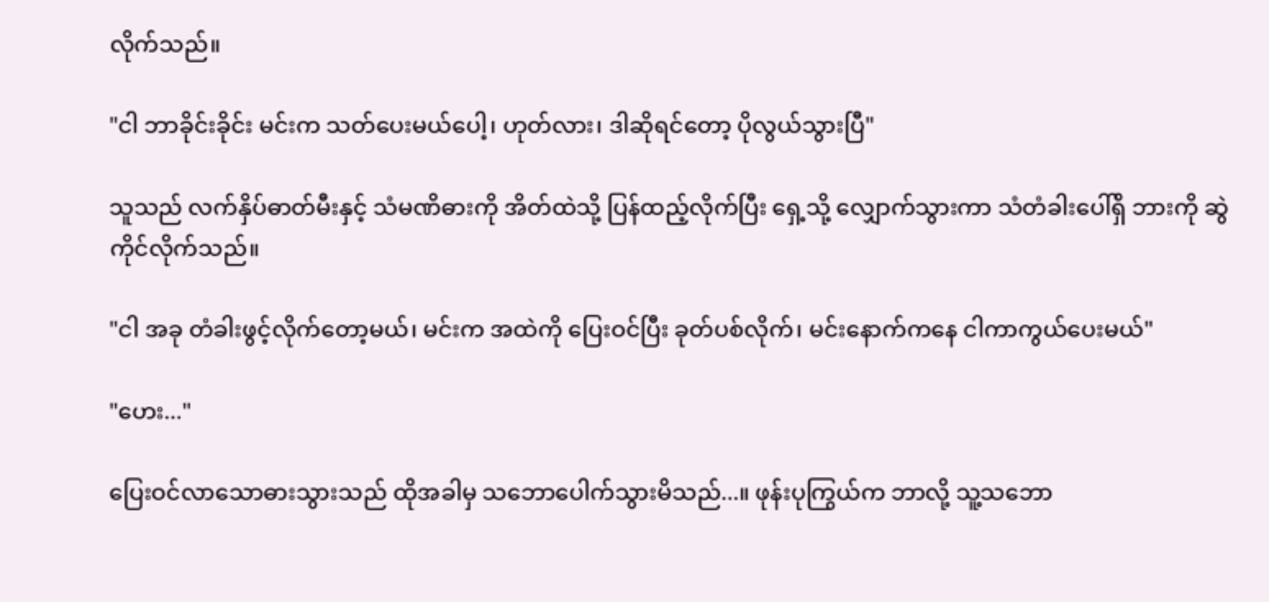လိုက်သည်။

"ငါ ဘာခိုင်းခိုင်း မင်းက သတ်ပေးမယ်ပေါ့၊ ဟုတ်လား၊ ဒါဆိုရင်တော့ ပိုလွယ်သွားပြီ"

သူသည် လက်နှိပ်ဓာတ်မီးနှင့် သံမဏိဓားကို အိတ်ထဲသို့ ပြန်ထည့်လိုက်ပြီး ရှေ့သို့ လျှောက်သွားကာ သံတံခါးပေါ်ရှိ ဘားကို ဆွဲကိုင်လိုက်သည်။

"ငါ အခု တံခါးဖွင့်လိုက်တော့မယ်၊ မင်းက အထဲကို ပြေးဝင်ပြီး ခုတ်ပစ်လိုက်၊ မင်းနောက်ကနေ ငါကာကွယ်ပေးမယ်"

"ဟေး..."

ပြေးဝင်လာသောဓားသွားသည် ထိုအခါမှ သဘောပေါက်သွားမိသည်...။ ဖုန်းပုကြွယ်က ဘာလို့ သူ့သဘော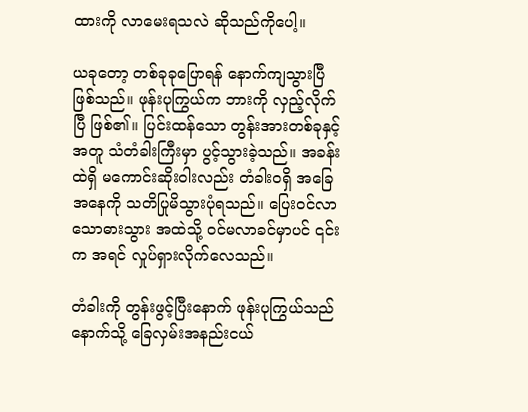ထားကို လာမေးရသလဲ ဆိုသည်ကိုပေါ့။

ယခုတော့ တစ်ခုခုပြောရန် နောက်ကျသွားပြီ ဖြစ်သည်။ ဖုန်းပုကြွယ်က ဘားကို လှည့်လိုက်ပြီ ဖြစ်၏။ ပြင်းထန်သော တွန်းအားတစ်ခုနှင့်အတူ သံတံခါးကြီးမှာ ပွင့်သွားခဲ့သည်။ အခန်းထဲရှိ မကောင်းဆိုးဝါးလည်း တံခါးဝရှိ အခြေအနေကို သတိပြုမိသွားပုံရသည်။ ပြေးဝင်လာသောဓားသွား အထဲသို့ ဝင်မလာခင်မှာပင် ၎င်းက အရင် လှုပ်ရှားလိုက်လေသည်။

တံခါးကို တွန်းဖွင့်ပြီးနောက် ဖုန်းပုကြွယ်သည် နောက်သို့ ခြေလှမ်းအနည်းငယ်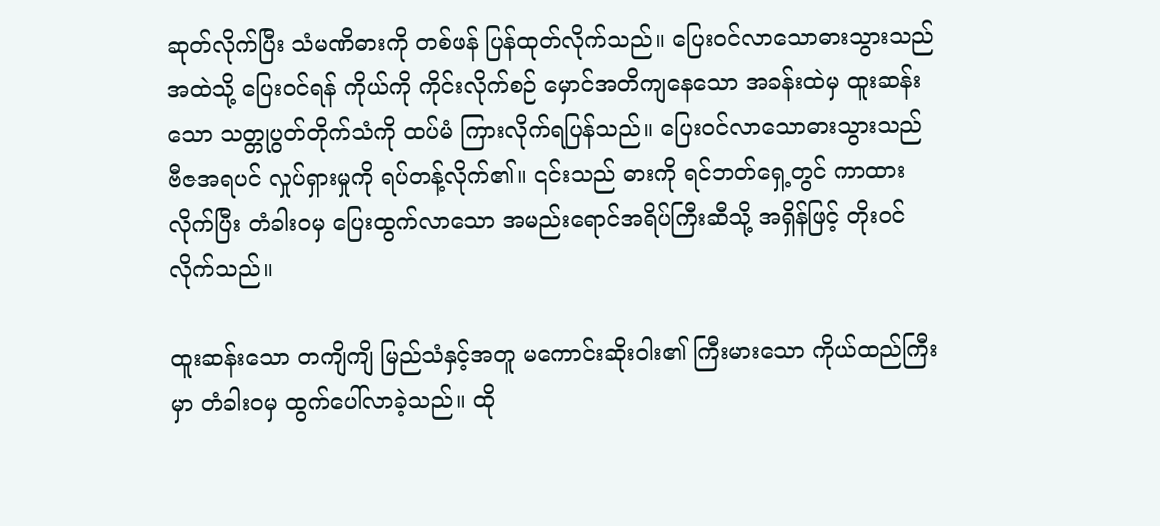ဆုတ်လိုက်ပြီး သံမဏိဓားကို တစ်ဖန် ပြန်ထုတ်လိုက်သည်။ ပြေးဝင်လာသောဓားသွားသည် အထဲသို့ ပြေးဝင်ရန် ကိုယ်ကို ကိုင်းလိုက်စဉ် မှောင်အတိကျနေသော အခန်းထဲမှ ထူးဆန်းသော သတ္တုပွတ်တိုက်သံကို ထပ်မံ ကြားလိုက်ရပြန်သည်။ ပြေးဝင်လာသောဓားသွားသည် ဗီဇအရပင် လှုပ်ရှားမှုကို ရပ်တန့်လိုက်၏။ ၎င်းသည် ဓားကို ရင်ဘတ်ရှေ့တွင် ကာထားလိုက်ပြီး တံခါးဝမှ ပြေးထွက်လာသော အမည်းရောင်အရိပ်ကြီးဆီသို့ အရှိန်ဖြင့် တိုးဝင်လိုက်သည်။

ထူးဆန်းသော တကျိကျိ မြည်သံနှင့်အတူ မကောင်းဆိုးဝါး၏ ကြီးမားသော ကိုယ်ထည်ကြီးမှာ တံခါးဝမှ ထွက်ပေါ်လာခဲ့သည်။ ထို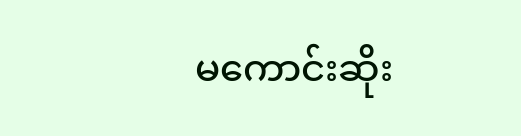မကောင်းဆိုး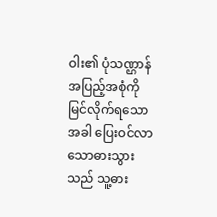ဝါး၏ ပုံသဏ္ဌာန် အပြည့်အစုံကို မြင်လိုက်ရသောအခါ ပြေးဝင်လာသောဓားသွားသည် သူ့ဓား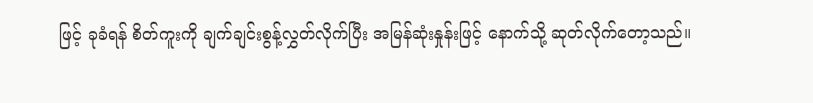ဖြင့် ခုခံရန် စိတ်ကူးကို ချက်ချင်းစွန့်လွှတ်လိုက်ပြီး အမြန်ဆုံးနှုန်းဖြင့် နောက်သို့ ဆုတ်လိုက်တော့သည်။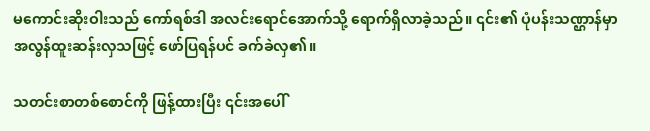မကောင်းဆိုးဝါးသည် ကော်ရစ်ဒါ အလင်းရောင်အောက်သို့ ရောက်ရှိလာခဲ့သည်။ ၎င်း၏ ပုံပန်းသဏ္ဌာန်မှာ အလွန်ထူးဆန်းလှသဖြင့် ဖော်ပြရန်ပင် ခက်ခဲလှ၏။

သတင်းစာတစ်စောင်ကို ဖြန့်ထားပြီး ၎င်းအပေါ်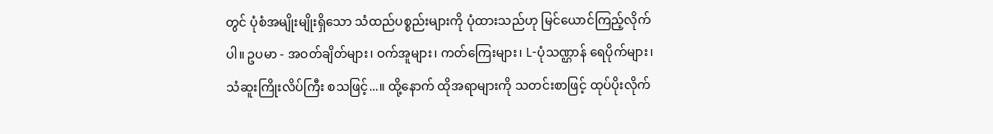တွင် ပုံစံအမျိုးမျိုးရှိသော သံထည်ပစ္စည်းများကို ပုံထားသည်ဟု မြင်ယောင်ကြည့်လိုက်ပါ။ ဥပမာ - အဝတ်ချိတ်များ၊ ဝက်အူများ၊ ကတ်ကြေးများ၊ L-ပုံသဏ္ဌာန် ရေပိုက်များ၊ သံဆူးကြိုးလိပ်ကြီး စသဖြင့်...။ ထို့နောက် ထိုအရာများကို သတင်းစာဖြင့် ထုပ်ပိုးလိုက်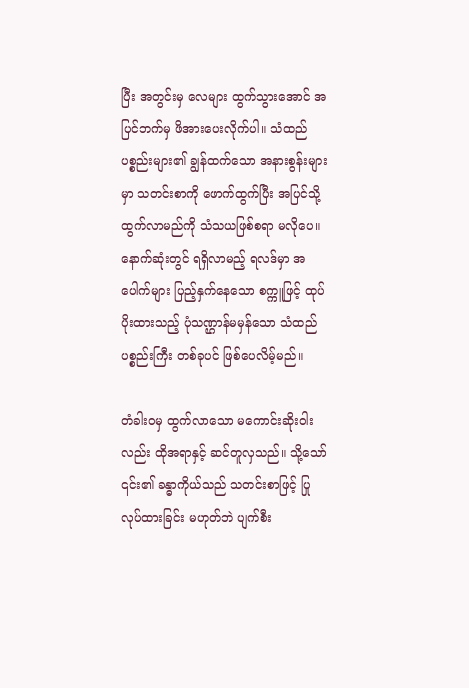ပြီး အတွင်းမှ လေများ ထွက်သွားအောင် အပြင်ဘက်မှ ဖိအားပေးလိုက်ပါ။ သံထည်ပစ္စည်းများ၏ ချွန်ထက်သော အနားစွန်းများမှာ သတင်းစာကို ဖောက်ထွက်ပြီး အပြင်သို့ ထွက်လာမည်ကို သံသယဖြစ်စရာ မလိုပေ။ နောက်ဆုံးတွင် ရရှိလာမည့် ရလဒ်မှာ အပေါက်များ ပြည့်နှက်နေသော စက္ကူဖြင့် ထုပ်ပိုးထားသည့် ပုံသဏ္ဌာန်မမှန်သော သံထည်ပစ္စည်းကြီး တစ်ခုပင် ဖြစ်ပေလိမ့်မည်။

တံခါးဝမှ ထွက်လာသော မကောင်းဆိုးဝါးလည်း ထိုအရာနှင့် ဆင်တူလှသည်။ သို့သော် ၎င်း၏ ခန္ဓာကိုယ်သည် သတင်းစာဖြင့် ပြုလုပ်ထားခြင်း မဟုတ်ဘဲ ပျက်စီး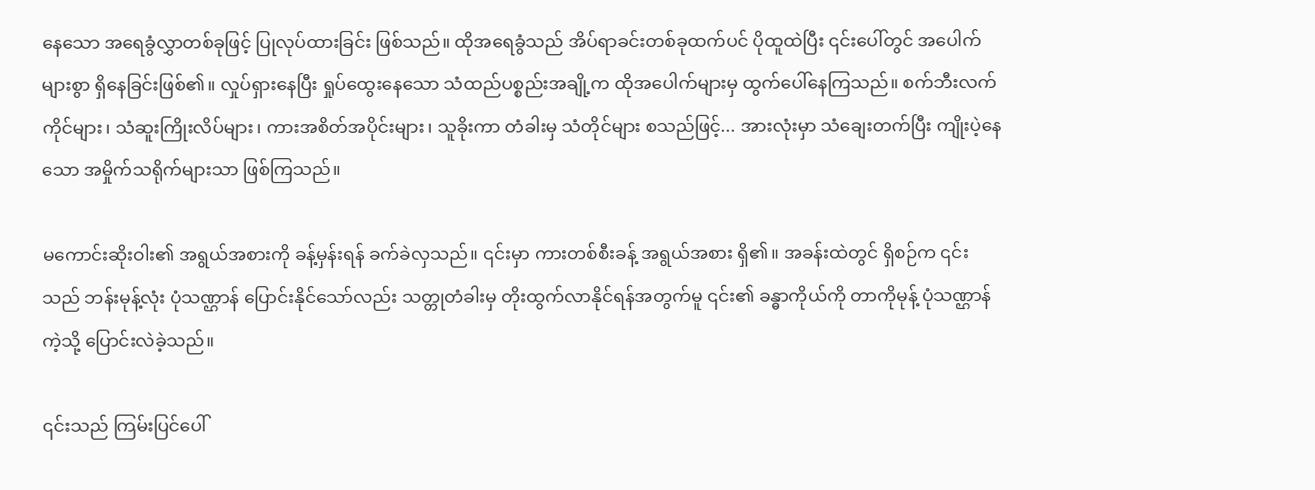နေသော အရေခွံလွှာတစ်ခုဖြင့် ပြုလုပ်ထားခြင်း ဖြစ်သည်။ ထိုအရေခွံသည် အိပ်ရာခင်းတစ်ခုထက်ပင် ပိုထူထဲပြီး ၎င်းပေါ်တွင် အပေါက်များစွာ ရှိနေခြင်းဖြစ်၏။ လှုပ်ရှားနေပြီး ရှုပ်ထွေးနေသော သံထည်ပစ္စည်းအချို့က ထိုအပေါက်များမှ ထွက်ပေါ်နေကြသည်။ စက်ဘီးလက်ကိုင်များ၊ သံဆူးကြိုးလိပ်များ၊ ကားအစိတ်အပိုင်းများ၊ သူခိုးကာ တံခါးမှ သံတိုင်များ စသည်ဖြင့်... အားလုံးမှာ သံချေးတက်ပြီး ကျိုးပဲ့နေသော အမှိုက်သရိုက်များသာ ဖြစ်ကြသည်။

မကောင်းဆိုးဝါး၏ အရွယ်အစားကို ခန့်မှန်းရန် ခက်ခဲလှသည်။ ၎င်းမှာ ကားတစ်စီးခန့် အရွယ်အစား ရှိ၏။ အခန်းထဲတွင် ရှိစဉ်က ၎င်းသည် ဘန်းမုန့်လုံး ပုံသဏ္ဌာန် ပြောင်းနိုင်သော်လည်း သတ္တုတံခါးမှ တိုးထွက်လာနိုင်ရန်အတွက်မူ ၎င်း၏ ခန္ဓာကိုယ်ကို တာကိုမုန့် ပုံသဏ္ဌာန်ကဲ့သို့ ပြောင်းလဲခဲ့သည်။

၎င်းသည် ကြမ်းပြင်ပေါ်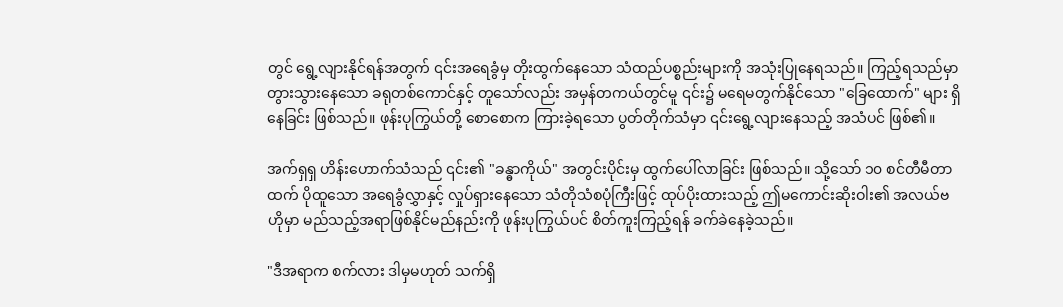တွင် ရွေ့လျားနိုင်ရန်အတွက် ၎င်းအရေခွံမှ တိုးထွက်နေသော သံထည်ပစ္စည်းများကို အသုံးပြုနေရသည်။ ကြည့်ရသည်မှာ တွားသွားနေသော ခရုတစ်ကောင်နှင့် တူသော်လည်း အမှန်တကယ်တွင်မူ ၎င်း၌ မရေမတွက်နိုင်သော "ခြေထောက်" များ ရှိနေခြင်း ဖြစ်သည်။ ဖုန်းပုကြွယ်တို့ စောစောက ကြားခဲ့ရသော ပွတ်တိုက်သံမှာ ၎င်းရွေ့လျားနေသည့် အသံပင် ဖြစ်၏။

အက်ရှရှ ဟိန်းဟောက်သံသည် ၎င်း၏ "ခန္ဓာကိုယ်" အတွင်းပိုင်းမှ ထွက်ပေါ်လာခြင်း ဖြစ်သည်။ သို့သော် ၁၀ စင်တီမီတာထက် ပိုထူသော အရေခွံလွှာနှင့် လှုပ်ရှားနေသော သံတိုသံစပုံကြီးဖြင့် ထုပ်ပိုးထားသည့် ဤမကောင်းဆိုးဝါး၏ အလယ်ဗဟိုမှာ မည်သည့်အရာဖြစ်နိုင်မည်နည်းကို ဖုန်းပုကြွယ်ပင် စိတ်ကူးကြည့်ရန် ခက်ခဲနေခဲ့သည်။

"ဒီအရာက စက်လား ဒါမှမဟုတ် သက်ရှိ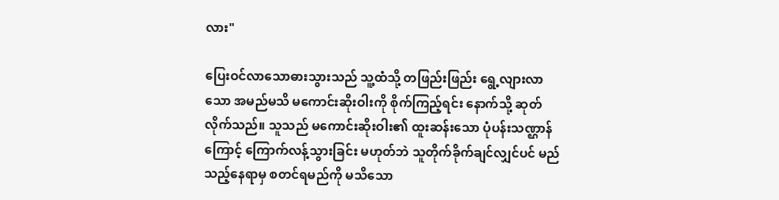လား"

ပြေးဝင်လာသောဓားသွားသည် သူ့ထံသို့ တဖြည်းဖြည်း ရွေ့လျားလာသော အမည်မသိ မကောင်းဆိုးဝါးကို စိုက်ကြည့်ရင်း နောက်သို့ ဆုတ်လိုက်သည်။ သူသည် မကောင်းဆိုးဝါး၏ ထူးဆန်းသော ပုံပန်းသဏ္ဌာန်ကြောင့် ကြောက်လန့်သွားခြင်း မဟုတ်ဘဲ သူတိုက်ခိုက်ချင်လျှင်ပင် မည်သည့်နေရာမှ စတင်ရမည်ကို မသိသော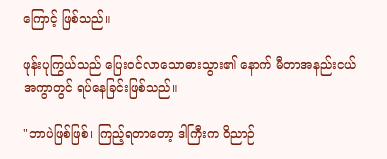ကြောင့် ဖြစ်သည်။

ဖုန်းပုကြွယ်သည် ပြေးဝင်လာသောဓားသွား၏ နောက် မီတာအနည်းငယ်အကွာတွင် ရပ်နေခြင်းဖြစ်သည်။

"ဘာပဲဖြစ်ဖြစ်၊ ကြည့်ရတာတော့ ဒါကြီးက ဝိညာဉ်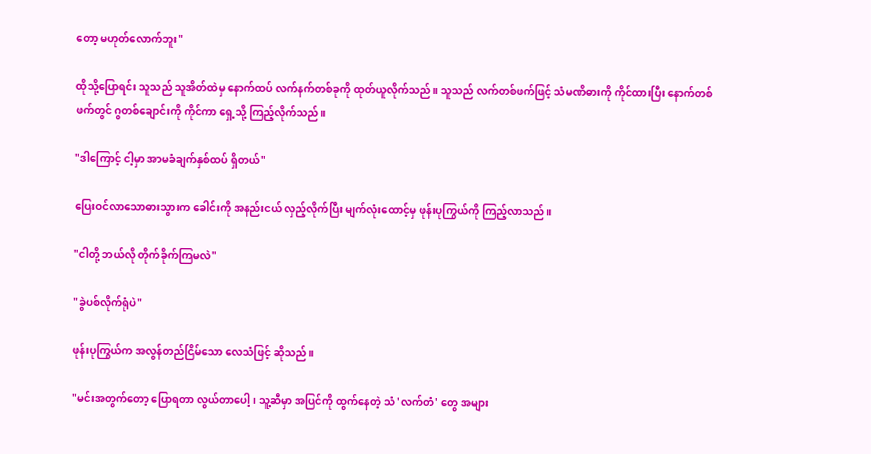တော့ မဟုတ်လောက်ဘူး"

ထိုသို့ပြောရင်း သူသည် သူအိတ်ထဲမှ နောက်ထပ် လက်နက်တစ်ခုကို ထုတ်ယူလိုက်သည်။ သူသည် လက်တစ်ဖက်ဖြင့် သံမဏိဓားကို ကိုင်ထားပြီး နောက်တစ်ဖက်တွင် ဂွတစ်ချောင်းကို ကိုင်ကာ ရှေ့သို့ ကြည့်လိုက်သည်။

"ဒါကြောင့် ငါ့မှာ အာမခံချက်နှစ်ထပ် ရှိတယ်"

ပြေးဝင်လာသောဓားသွားက ခေါင်းကို အနည်းငယ် လှည့်လိုက်ပြီး မျက်လုံးထောင့်မှ ဖုန်းပုကြွယ်ကို ကြည့်လာသည်။

"ငါတို့ ဘယ်လို တိုက်ခိုက်ကြမလဲ"

"ခွဲပစ်လိုက်ရုံပဲ"

ဖုန်းပုကြွယ်က အလွန်တည်ငြိမ်သော လေသံဖြင့် ဆိုသည်။

"မင်းအတွက်တော့ ပြောရတာ လွယ်တာပေါ့၊ သူ့ဆီမှာ အပြင်ကို ထွက်နေတဲ့ သံ 'လက်တံ' တွေ အများ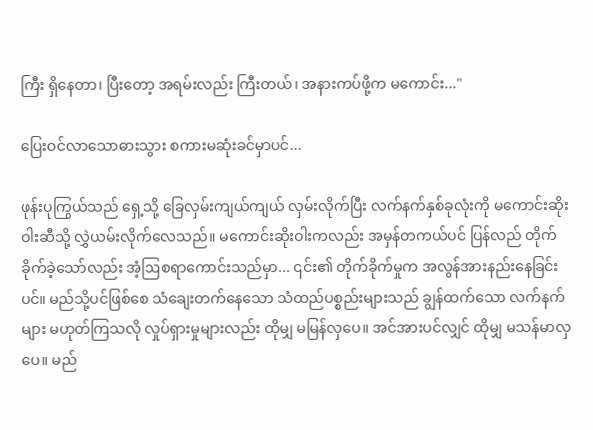ကြီး ရှိနေတာ၊ ပြီးတော့ အရမ်းလည်း ကြီးတယ်၊ အနားကပ်ဖို့က မကောင်း..."

ပြေးဝင်လာသောဓားသွား စကားမဆုံးခင်မှာပင်...

ဖုန်းပုကြွယ်သည် ရှေ့သို့ ခြေလှမ်းကျယ်ကျယ် လှမ်းလိုက်ပြီး လက်နက်နှစ်ခုလုံးကို မကောင်းဆိုးဝါးဆီသို့ လွှဲယမ်းလိုက်လေသည်။ မကောင်းဆိုးဝါးကလည်း အမှန်တကယ်ပင် ပြန်လည် တိုက်ခိုက်ခဲ့သော်လည်း အံ့ဩစရာကောင်းသည်မှာ... ၎င်း၏ တိုက်ခိုက်မှုက အလွန်အားနည်းနေခြင်းပင်။ မည်သို့ပင်ဖြစ်စေ သံချေးတက်နေသော သံထည်ပစ္စည်းများသည် ချွန်ထက်သော လက်နက်များ မဟုတ်ကြသလို လှုပ်ရှားမှုများလည်း ထိုမျှ မမြန်လှပေ။ အင်အားပင်လျှင် ထိုမျှ မသန်မာလှပေ။ မည်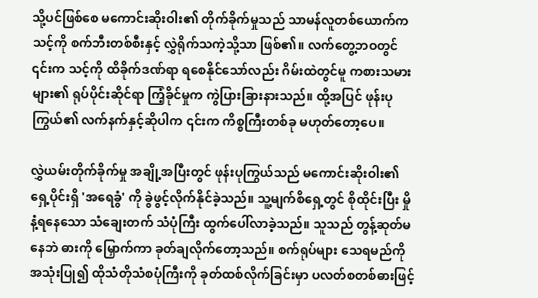သို့ပင်ဖြစ်စေ မကောင်းဆိုးဝါး၏ တိုက်ခိုက်မှုသည် သာမန်လူတစ်ယောက်က သင့်ကို စက်ဘီးတစ်စီးနှင့် လွှဲရိုက်သကဲ့သို့သာ ဖြစ်၏။ လက်တွေ့ဘဝတွင် ၎င်းက သင့်ကို ထိခိုက်ဒဏ်ရာ ရစေနိုင်သော်လည်း ဂိမ်းထဲတွင်မူ ကစားသမားများ၏ ရုပ်ပိုင်းဆိုင်ရာ ကြံ့ခိုင်မှုက ကွဲပြားခြားနားသည်။ ထို့အပြင် ဖုန်းပုကြွယ်၏ လက်နက်နှင့်ဆိုပါက ၎င်းက ကိစ္စကြီးတစ်ခု မဟုတ်တော့ပေ။

လွှဲယမ်းတိုက်ခိုက်မှု အချို့အပြီးတွင် ဖုန်းပုကြွယ်သည် မကောင်းဆိုးဝါး၏ ရှေ့ပိုင်းရှိ 'အရေခွံ' ကို ခွဲဖွင့်လိုက်နိုင်ခဲ့သည်။ သူ့မျက်စိရှေ့တွင် စိုထိုင်းပြီး မှိုနံ့ရနေသော သံချေးတက် သံပုံကြီး ထွက်ပေါ်လာခဲ့သည်။ သူသည် တွန့်ဆုတ်မနေဘဲ ဓားကို မြှောက်ကာ ခုတ်ချလိုက်တော့သည်။ စက်ရုပ်များ သေရမည်ကို အသုံးပြု၍ ထိုသံတိုသံစပုံကြီးကို ခုတ်ထစ်လိုက်ခြင်းမှာ ပလတ်စတစ်ဓားဖြင့်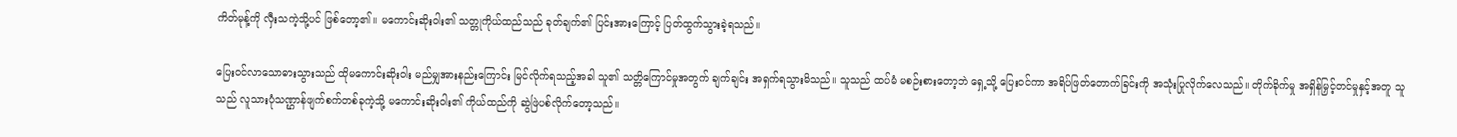ကိတ်မုန့်ကို လှီးသကဲ့သို့ပင် ဖြစ်တော့၏။ မကောင်းဆိုးဝါး၏ သတ္တုကိုယ်ထည်သည် ခုတ်ချက်၏ ပြင်းအားကြောင့် ပြတ်ထွက်သွားခဲ့ရသည်။

ပြေးဝင်လာသောဓားသွားသည် ထိုမကောင်းဆိုးဝါး မည်မျှအားနည်းကြောင်း မြင်လိုက်ရသည့်အခါ သူ၏ သတ္တိကြောင်မှုအတွက် ချက်ချင်း အရှက်ရသွားမိသည်။ သူသည် ထပ်မံ မစဉ်းစားတော့ဘဲ ရှေ့သို့ ပြေးဝင်ကာ အရိပ်ဖြတ်တောက်ခြင်းကို အသုံးပြုလိုက်လေသည်။ တိုက်ခိုက်မှု အရှိန်မြှင့်တင်မှုနှင့်အတူ သူသည် လူသားပုံသဏ္ဌာန်ဖျက်စက်တစ်ခုကဲ့သို့ မကောင်းဆိုးဝါး၏ ကိုယ်ထည်ကို ဆွဲဖြဲပစ်လိုက်တော့သည်။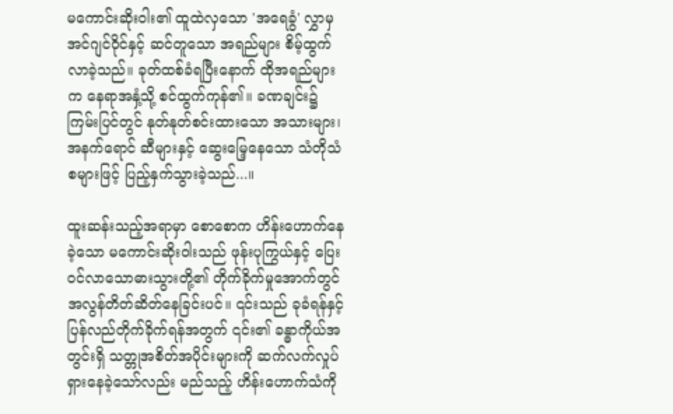မကောင်းဆိုးဝါး၏ ထူထဲလှသော 'အရေခွံ' လွှာမှ အင်ဂျင်ဝိုင်နှင့် ဆင်တူသော အရည်များ စိမ့်ထွက်လာခဲ့သည်။ ခုတ်ထစ်ခံရပြီးနောက် ထိုအရည်များက နေရာအနှံ့သို့ စင်ထွက်ကုန်၏။ ခဏချင်း၌ ကြမ်းပြင်တွင် နုတ်နုတ်စင်းထားသော အသားများ၊ အနက်ရောင် ဆီများနှင့် ဆွေးမြေ့နေသော သံတိုသံစများဖြင့် ပြည့်နှက်သွားခဲ့သည်...။

ထူးဆန်းသည့်အရာမှာ စောစောက ဟိန်းဟောက်နေခဲ့သော မကောင်းဆိုးဝါးသည် ဖုန်းပုကြွယ်နှင့် ပြေးဝင်လာသောဓားသွားတို့၏ တိုက်ခိုက်မှုအောက်တွင် အလွန်တိတ်ဆိတ်နေခြင်းပင်။ ၎င်းသည် ခုခံရန်နှင့် ပြန်လည်တိုက်ခိုက်ရန်အတွက် ၎င်း၏ ခန္ဓာကိုယ်အတွင်းရှိ သတ္တုအစိတ်အပိုင်းများကို ဆက်လက်လှုပ်ရှားနေခဲ့သော်လည်း မည်သည့် ဟိန်းဟောက်သံကို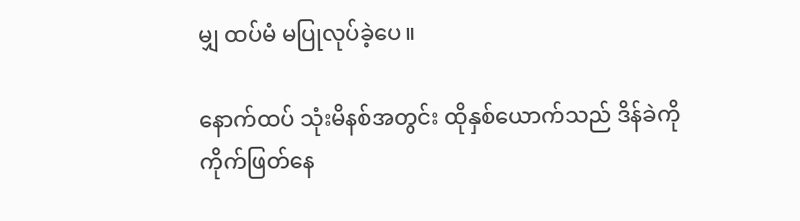မျှ ထပ်မံ မပြုလုပ်ခဲ့ပေ။

နောက်ထပ် သုံးမိနစ်အတွင်း ထိုနှစ်ယောက်သည် ဒိန်ခဲကို ကိုက်ဖြတ်နေ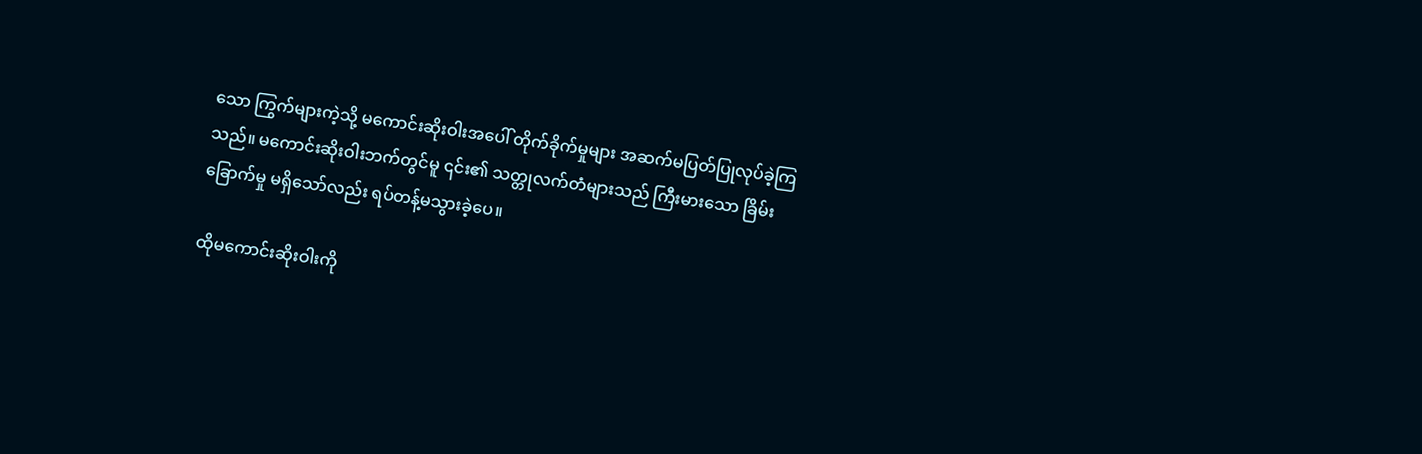သော ကြွက်များကဲ့သို့ မကောင်းဆိုးဝါးအပေါ် တိုက်ခိုက်မှုများ အဆက်မပြတ်ပြုလုပ်ခဲ့ကြသည်။ မကောင်းဆိုးဝါးဘက်တွင်မူ ၎င်း၏ သတ္တုလက်တံများသည် ကြီးမားသော ခြိမ်းခြောက်မှု မရှိသော်လည်း ရပ်တန့်မသွားခဲ့ပေ။

ထိုမကောင်းဆိုးဝါးကို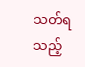သတ်ရသည့်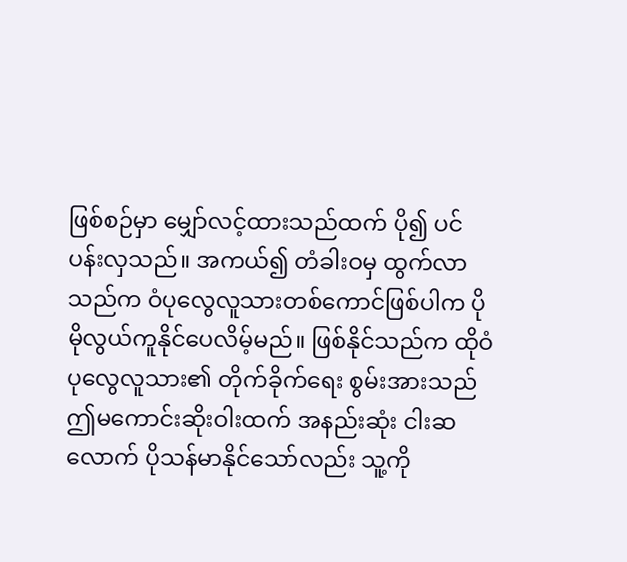ဖြစ်စဉ်မှာ မျှော်လင့်ထားသည်ထက် ပို၍ ပင်ပန်းလှသည်။ အကယ်၍ တံခါးဝမှ ထွက်လာသည်က ဝံပုလွေလူသားတစ်ကောင်ဖြစ်ပါက ပိုမိုလွယ်ကူနိုင်ပေလိမ့်မည်။ ဖြစ်နိုင်သည်က ထိုဝံပုလွေလူသား၏ တိုက်ခိုက်ရေး စွမ်းအားသည် ဤမကောင်းဆိုးဝါးထက် အနည်းဆုံး ငါးဆလောက် ပိုသန်မာနိုင်သော်လည်း သူ့ကို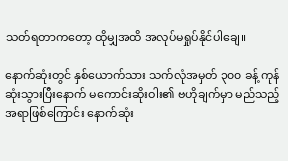သတ်ရတာကတော့ ထိုမျှအထိ အလုပ်မရှုပ်နိုင်ပါချေ။

နောက်ဆုံးတွင် နှစ်ယောက်သား သက်လုံအမှတ် ၃၀၀ ခန့် ကုန်ဆုံးသွားပြီးနောက် မကောင်းဆိုးဝါး၏ ဗဟိုချက်မှာ မည်သည့်အရာဖြစ်ကြောင်း နောက်ဆုံး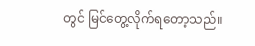တွင် မြင်တွေ့လိုက်ရတော့သည်။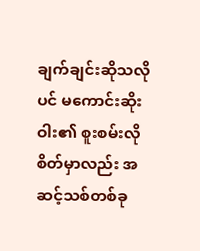ချက်ချင်းဆိုသလိုပင် မကောင်းဆိုးဝါး၏ စူးစမ်းလိုစိတ်မှာလည်း အဆင့်သစ်တစ်ခု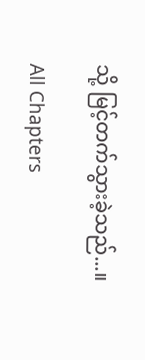သို့ မြင့်တက်သွားခဲ့သည်...။

All Chapters